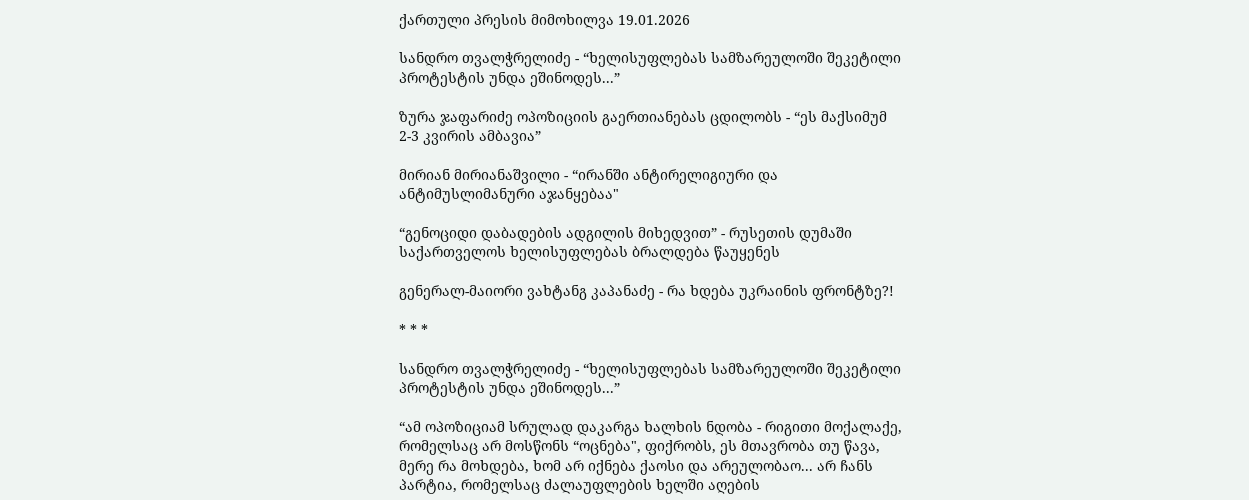ქართული პრესის მიმოხილვა 19.01.2026

სანდრო თვალჭრელიძე - “ხელისუფლებას სამზარეულოში შეკეტილი პროტესტის უნდა ეშინოდეს...”

ზურა ჯაფარიძე ოპოზიციის გაერთიანებას ცდილობს - “ეს მაქსიმუმ 2-3 კვირის ამბავია”

მირიან მირიანაშვილი - “ირანში ანტირელიგიური და ანტიმუსლიმანური აჯანყებაა"

“გენოციდი დაბადების ადგილის მიხედვით” - რუსეთის დუმაში საქართველოს ხელისუფლებას ბრალდება წაუყენეს

გენერალ-მაიორი ვახტანგ კაპანაძე - რა ხდება უკრაინის ფრონტზე?!

* * *

სანდრო თვალჭრელიძე - “ხელისუფლებას სამზარეულოში შეკეტილი პროტესტის უნდა ეშინოდეს...”

“ამ ოპოზიციამ სრულად დაკარგა ხალხის ნდობა - რიგითი მოქალაქე, რომელსაც არ მოსწონს “ოცნება", ფიქრობს, ეს მთავრობა თუ წავა, მერე რა მოხდება, ხომ არ იქნება ქაოსი და არეულობაო... არ ჩანს პარტია, რომელსაც ძალაუფლების ხელში აღების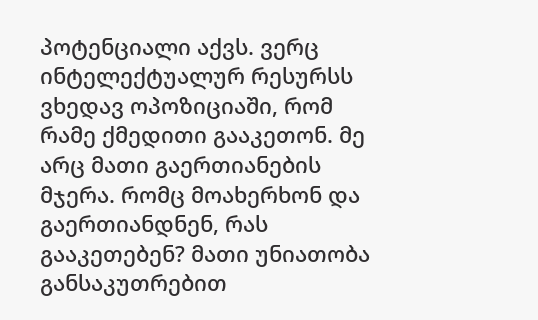პოტენციალი აქვს. ვერც ინტელექტუალურ რესურსს ვხედავ ოპოზიციაში, რომ რამე ქმედითი გააკეთონ. მე არც მათი გაერთიანების მჯერა. რომც მოახერხონ და გაერთიანდნენ, რას გააკეთებენ? მათი უნიათობა განსაკუთრებით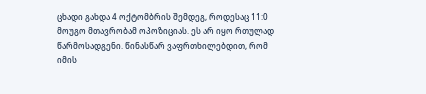ცხადი გახდა 4 ოქტომბრის შემდეგ, როდესაც 11:0 მოუგო მთავრობამ ოპოზიციას. ეს არ იყო რთულად წარმოსადგენი. წინასწარ ვაფრთხილებდით, რომ იმის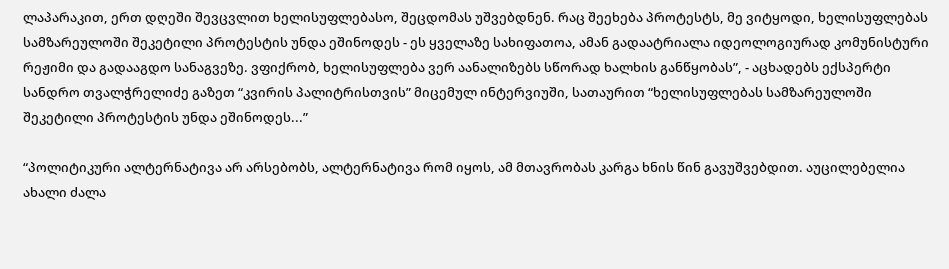ლაპარაკით, ერთ დღეში შევცვლით ხელისუფლებასო, შეცდომას უშვებდნენ. რაც შეეხება პროტესტს, მე ვიტყოდი, ხელისუფლებას სამზარეულოში შეკეტილი პროტესტის უნდა ეშინოდეს - ეს ყველაზე სახიფათოა, ამან გადაატრიალა იდეოლოგიურად კომუნისტური რეჟიმი და გადააგდო სანაგვეზე. ვფიქრობ, ხელისუფლება ვერ აანალიზებს სწორად ხალხის განწყობას”, - აცხადებს ექსპერტი სანდრო თვალჭრელიძე გაზეთ “კვირის პალიტრისთვის” მიცემულ ინტერვიუში, სათაურით “ხელისუფლებას სამზარეულოში შეკეტილი პროტესტის უნდა ეშინოდეს...”

“პოლიტიკური ალტერნატივა არ არსებობს, ალტერნატივა რომ იყოს, ამ მთავრობას კარგა ხნის წინ გავუშვებდით. აუცილებელია ახალი ძალა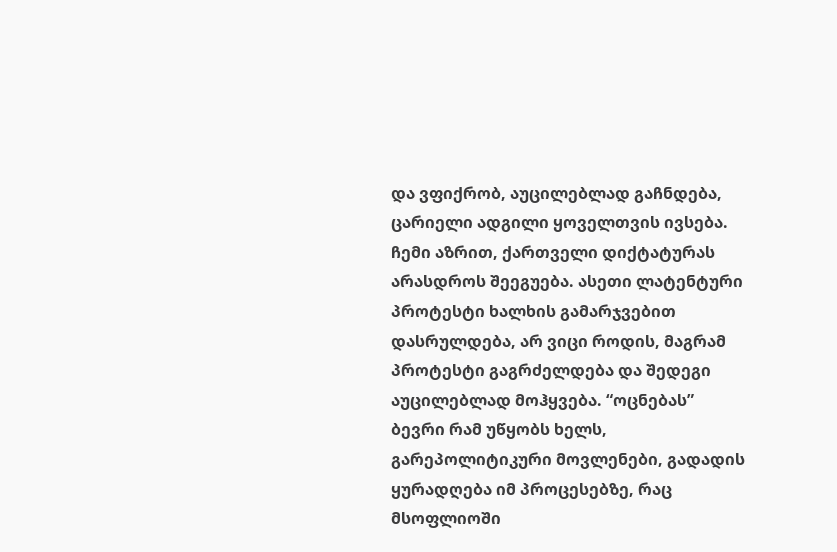და ვფიქრობ, აუცილებლად გაჩნდება, ცარიელი ადგილი ყოველთვის ივსება. ჩემი აზრით, ქართველი დიქტატურას არასდროს შეეგუება. ასეთი ლატენტური პროტესტი ხალხის გამარჯვებით დასრულდება, არ ვიცი როდის, მაგრამ პროტესტი გაგრძელდება და შედეგი აუცილებლად მოჰყვება. “ოცნებას” ბევრი რამ უწყობს ხელს, გარეპოლიტიკური მოვლენები, გადადის ყურადღება იმ პროცესებზე, რაც მსოფლიოში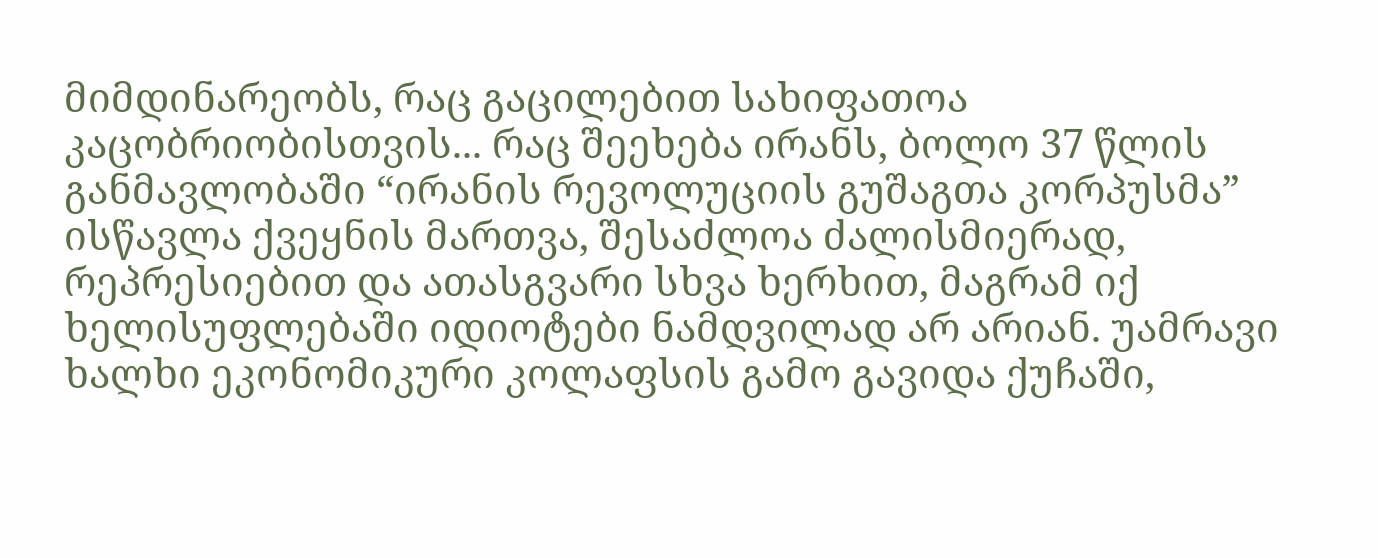მიმდინარეობს, რაც გაცილებით სახიფათოა კაცობრიობისთვის... რაც შეეხება ირანს, ბოლო 37 წლის განმავლობაში “ირანის რევოლუციის გუშაგთა კორპუსმა” ისწავლა ქვეყნის მართვა, შესაძლოა ძალისმიერად, რეპრესიებით და ათასგვარი სხვა ხერხით, მაგრამ იქ ხელისუფლებაში იდიოტები ნამდვილად არ არიან. უამრავი ხალხი ეკონომიკური კოლაფსის გამო გავიდა ქუჩაში,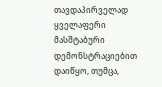თავდაპირველად ყველაფერი მასშტაბური დემონსტრაციებით დაიწყო, თუმცა,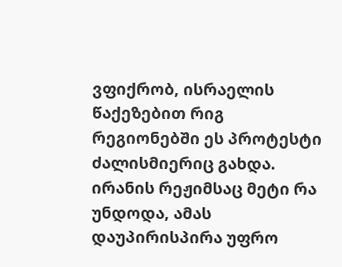ვფიქრობ, ისრაელის წაქეზებით რიგ რეგიონებში ეს პროტესტი ძალისმიერიც გახდა. ირანის რეჟიმსაც მეტი რა უნდოდა, ამას დაუპირისპირა უფრო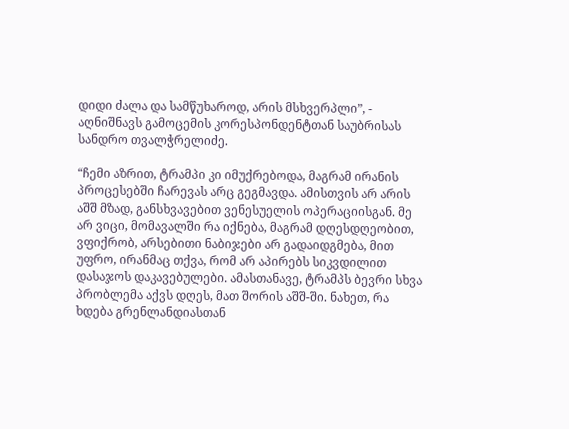დიდი ძალა და სამწუხაროდ, არის მსხვერპლი”, - აღნიშნავს გამოცემის კორესპონდენტთან საუბრისას სანდრო თვალჭრელიძე.

“ჩემი აზრით, ტრამპი კი იმუქრებოდა, მაგრამ ირანის პროცესებში ჩარევას არც გეგმავდა. ამისთვის არ არის აშშ მზად, განსხვავებით ვენესუელის ოპერაციისგან. მე არ ვიცი, მომავალში რა იქნება, მაგრამ დღესდღეობით, ვფიქრობ, არსებითი ნაბიჯები არ გადაიდგმება, მით უფრო, ირანმაც თქვა, რომ არ აპირებს სიკვდილით დასაჯოს დაკავებულები. ამასთანავე, ტრამპს ბევრი სხვა პრობლემა აქვს დღეს, მათ შორის აშშ-ში. ნახეთ, რა ხდება გრენლანდიასთან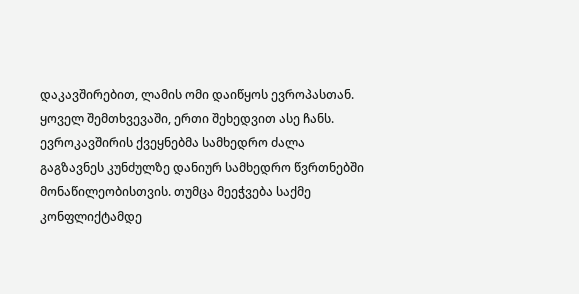დაკავშირებით, ლამის ომი დაიწყოს ევროპასთან. ყოველ შემთხვევაში, ერთი შეხედვით ასე ჩანს. ევროკავშირის ქვეყნებმა სამხედრო ძალა გაგზავნეს კუნძულზე დანიურ სამხედრო წვრთნებში მონაწილეობისთვის. თუმცა მეეჭვება საქმე კონფლიქტამდე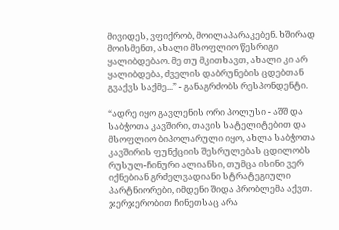მივიდეს, ვფიქრობ, მოილაპარაკებენ. ხშირად მოისმენთ, ახალი მსოფლიო წესრიგი ყალიბდებაო. მე თუ მკითხავთ, ახალი კი არ ყალიბდება, ძველის დაბრუნების ცდებთან გვაქვს საქმე...” - განაგრძობს რესპონდენტი.

“ადრე იყო გავლენის ორი პოლუსი - აშშ და საბჭოთა კავშირი, თავის სატელიტებით და მსოფლიო ბიპოლარული იყო, ახლა საბჭოთა კავშირის ფუნქციის შესრულებას ცდილობს რუსულ-ჩინური ალიანსი, თუმცა ისინი ვერ იქნებიან გრძელვადიანი სტრატეგიული პარტნიორები, იმდენი შიდა პრობლემა აქვთ. ჯერჯერობით ჩინეთსაც არა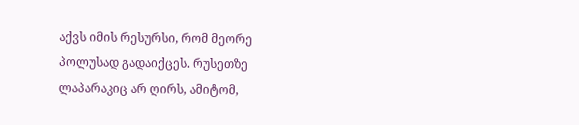აქვს იმის რესურსი, რომ მეორე პოლუსად გადაიქცეს. რუსეთზე ლაპარაკიც არ ღირს, ამიტომ,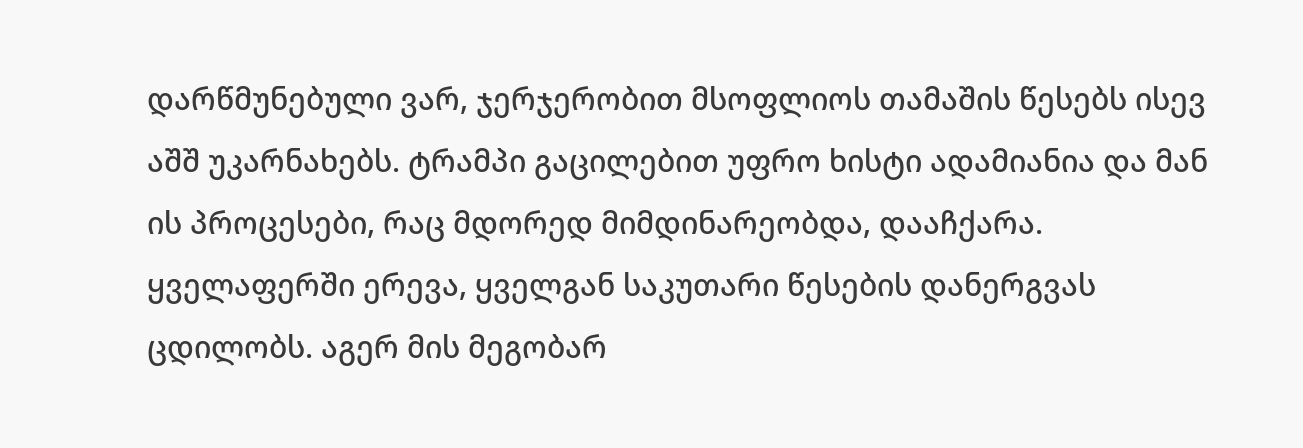დარწმუნებული ვარ, ჯერჯერობით მსოფლიოს თამაშის წესებს ისევ აშშ უკარნახებს. ტრამპი გაცილებით უფრო ხისტი ადამიანია და მან ის პროცესები, რაც მდორედ მიმდინარეობდა, დააჩქარა. ყველაფერში ერევა, ყველგან საკუთარი წესების დანერგვას ცდილობს. აგერ მის მეგობარ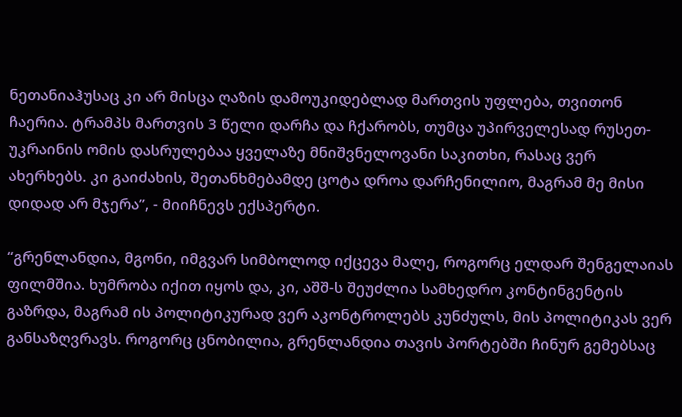ნეთანიაჰუსაც კი არ მისცა ღაზის დამოუკიდებლად მართვის უფლება, თვითონ ჩაერია. ტრამპს მართვის 3 წელი დარჩა და ჩქარობს, თუმცა უპირველესად რუსეთ-უკრაინის ომის დასრულებაა ყველაზე მნიშვნელოვანი საკითხი, რასაც ვერ ახერხებს. კი გაიძახის, შეთანხმებამდე ცოტა დროა დარჩენილიო, მაგრამ მე მისი დიდად არ მჯერა”, - მიიჩნევს ექსპერტი.

“გრენლანდია, მგონი, იმგვარ სიმბოლოდ იქცევა მალე, როგორც ელდარ შენგელაიას ფილმშია. ხუმრობა იქით იყოს და, კი, აშშ-ს შეუძლია სამხედრო კონტინგენტის გაზრდა, მაგრამ ის პოლიტიკურად ვერ აკონტროლებს კუნძულს, მის პოლიტიკას ვერ განსაზღვრავს. როგორც ცნობილია, გრენლანდია თავის პორტებში ჩინურ გემებსაც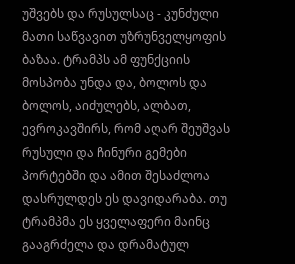უშვებს და რუსულსაც - კუნძული მათი საწვავით უზრუნველყოფის ბაზაა. ტრამპს ამ ფუნქციის მოსპობა უნდა და, ბოლოს და ბოლოს, აიძულებს, ალბათ, ევროკავშირს, რომ აღარ შეუშვას რუსული და ჩინური გემები პორტებში და ამით შესაძლოა დასრულდეს ეს დავიდარაბა. თუ ტრამპმა ეს ყველაფერი მაინც გააგრძელა და დრამატულ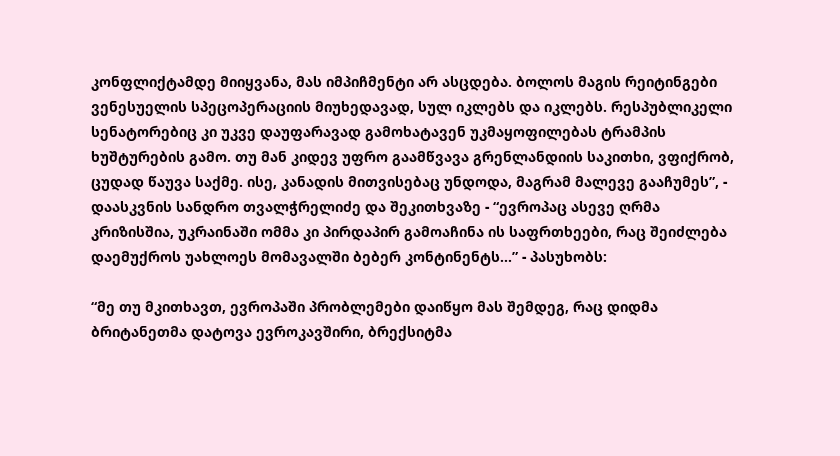კონფლიქტამდე მიიყვანა, მას იმპიჩმენტი არ ასცდება. ბოლოს მაგის რეიტინგები ვენესუელის სპეცოპერაციის მიუხედავად, სულ იკლებს და იკლებს. რესპუბლიკელი სენატორებიც კი უკვე დაუფარავად გამოხატავენ უკმაყოფილებას ტრამპის ხუშტურების გამო. თუ მან კიდევ უფრო გაამწვავა გრენლანდიის საკითხი, ვფიქრობ, ცუდად წაუვა საქმე. ისე, კანადის მითვისებაც უნდოდა, მაგრამ მალევე გააჩუმეს”, - დაასკვნის სანდრო თვალჭრელიძე და შეკითხვაზე - “ევროპაც ასევე ღრმა კრიზისშია, უკრაინაში ომმა კი პირდაპირ გამოაჩინა ის საფრთხეები, რაც შეიძლება დაემუქროს უახლოეს მომავალში ბებერ კონტინენტს...” - პასუხობს:

“მე თუ მკითხავთ, ევროპაში პრობლემები დაიწყო მას შემდეგ, რაც დიდმა ბრიტანეთმა დატოვა ევროკავშირი, ბრექსიტმა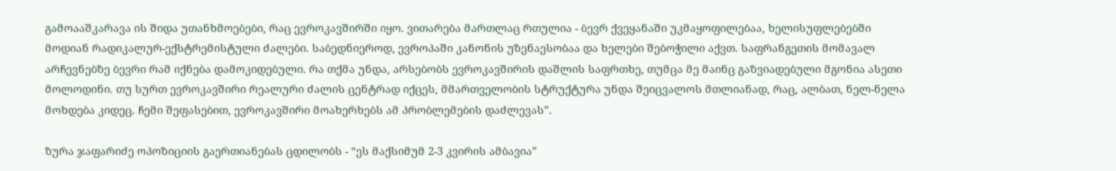გამოააშკარავა ის შიდა უთანხმოებები, რაც ევროკავშირში იყო. ვითარება მართლაც რთულია - ბევრ ქვეყანაში უკმაყოფილებაა, ხელისუფლებებში მოდიან რადიკალურ-ექსტრემისტული ძალები. საბედნიეროდ, ევროპაში კანონის უზენაესობაა და ხელები შებოჭილი აქვთ. საფრანგეთის მომავალ არჩევნებზე ბევრი რამ იქნება დამოკიდებული. რა თქმა უნდა, არსებობს ევროკავშირის დაშლის საფრთხე, თუმცა მე მაინც გაზვიადებული მგონია ასეთი მოლოდინი. თუ სურთ ევროკავშირი რეალური ძალის ცენტრად იქცეს, მმართველობის სტრუქტურა უნდა შეიცვალოს მთლიანად, რაც, ალბათ, ნელ-ნელა მოხდება კიდეც. ჩემი შეფასებით, ევროკავშირი მოახერხებს ამ პრობლემების დაძლევას”.

ზურა ჯაფარიძე ოპოზიციის გაერთიანებას ცდილობს - “ეს მაქსიმუმ 2-3 კვირის ამბავია”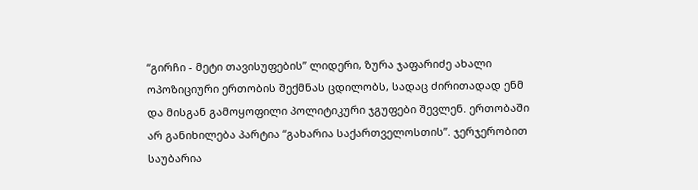“გირჩი - მეტი თავისუფების” ლიდერი, ზურა ჯაფარიძე ახალი ოპოზიციური ერთობის შექმნას ცდილობს, სადაც ძირითადად ენმ და მისგან გამოყოფილი პოლიტიკური ჯგუფები შევლენ. ერთობაში არ განიხილება პარტია “გახარია საქართველოსთის”. ჯერჯერობით საუბარია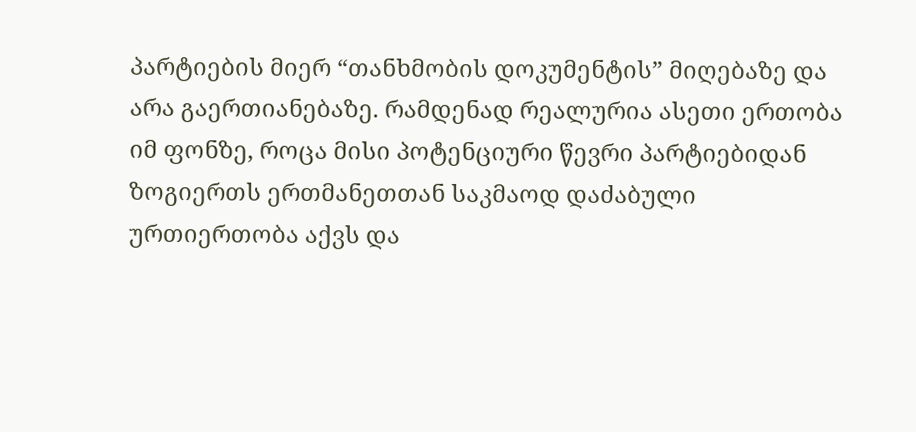პარტიების მიერ “თანხმობის დოკუმენტის” მიღებაზე და არა გაერთიანებაზე. რამდენად რეალურია ასეთი ერთობა იმ ფონზე, როცა მისი პოტენციური წევრი პარტიებიდან ზოგიერთს ერთმანეთთან საკმაოდ დაძაბული ურთიერთობა აქვს და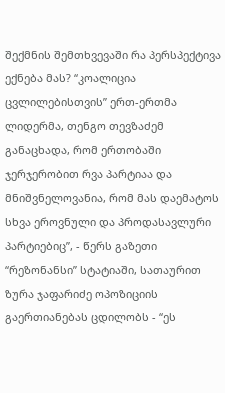შექმნის შემთხვევაში რა პერსპექტივა ექნება მას? “კოალიცია ცვლილებისთვის” ერთ-ერთმა ლიდერმა, თენგო თევზაძემ განაცხადა, რომ ერთობაში ჯერჯერობით რვა პარტიაა და მნიშვნელოვანია, რომ მას დაემატოს სხვა ეროვნული და პროდასავლური პარტიებიც”, - წერს გაზეთი “რეზონანსი” სტატიაში, სათაურით ზურა ჯაფარიძე ოპოზიციის გაერთიანებას ცდილობს - “ეს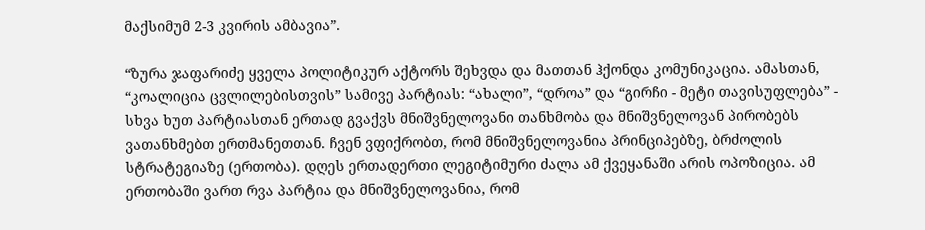მაქსიმუმ 2-3 კვირის ამბავია”.

“ზურა ჯაფარიძე ყველა პოლიტიკურ აქტორს შეხვდა და მათთან ჰქონდა კომუნიკაცია. ამასთან, “კოალიცია ცვლილებისთვის” სამივე პარტიას: “ახალი”, “დროა” და “გირჩი - მეტი თავისუფლება” - სხვა ხუთ პარტიასთან ერთად გვაქვს მნიშვნელოვანი თანხმობა და მნიშვნელოვან პირობებს ვათანხმებთ ერთმანეთთან. ჩვენ ვფიქრობთ, რომ მნიშვნელოვანია პრინციპებზე, ბრძოლის სტრატეგიაზე (ერთობა). დღეს ერთადერთი ლეგიტიმური ძალა ამ ქვეყანაში არის ოპოზიცია. ამ ერთობაში ვართ რვა პარტია და მნიშვნელოვანია, რომ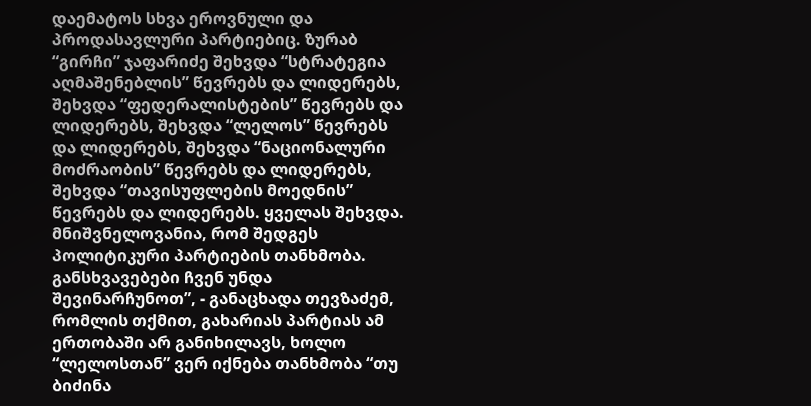დაემატოს სხვა ეროვნული და პროდასავლური პარტიებიც. ზურაბ “გირჩი” ჯაფარიძე შეხვდა “სტრატეგია აღმაშენებლის” წევრებს და ლიდერებს, შეხვდა “ფედერალისტების” წევრებს და ლიდერებს, შეხვდა “ლელოს” წევრებს და ლიდერებს, შეხვდა “ნაციონალური მოძრაობის” წევრებს და ლიდერებს, შეხვდა “თავისუფლების მოედნის” წევრებს და ლიდერებს. ყველას შეხვდა. მნიშვნელოვანია, რომ შედგეს პოლიტიკური პარტიების თანხმობა. განსხვავებები ჩვენ უნდა შევინარჩუნოთ”, - განაცხადა თევზაძემ, რომლის თქმით, გახარიას პარტიას ამ ერთობაში არ განიხილავს, ხოლო “ლელოსთან” ვერ იქნება თანხმობა “თუ ბიძინა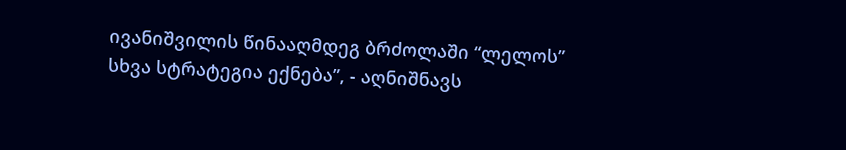ივანიშვილის წინააღმდეგ ბრძოლაში “ლელოს” სხვა სტრატეგია ექნება”, - აღნიშნავს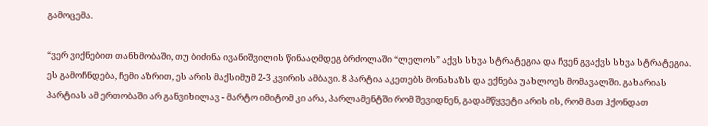გამოცემა.

“ვერ ვიქნებით თანხმობაში, თუ ბიძინა ივანიშვილის წინააღმდეგ ბრძოლაში “ლელოს” აქვს სხვა სტრატეგია და ჩვენ გვაქვს სხვა სტრატეგია. ეს გამოჩნდება, ჩემი აზრით, ეს არის მაქსიმუმ 2-3 კვირის ამბავი. 8 პარტია აკეთებს მონახაზს და ექნება უახლოეს მომავალში. გახარიას პარტიას ამ ერთობაში არ განვიხილავ - მარტო იმიტომ კი არა, პარლამენტში რომ შევიდნენ, გადამწყვეტი არის ის, რომ მათ ჰქონდათ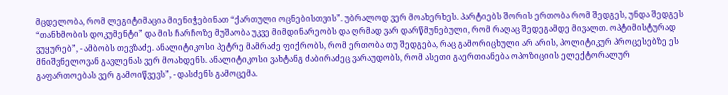მცდელობა, რომ ლეგიტიმაცია მიენიჭებინათ “ქართული ოცნებისთვის”. უბრალოდ ვერ მოახერხეს. პარტიებს შორის ერთობა რომ შედგეს, უნდა შედგეს “თანხმობის დოკუმენტი” და მის ჩარჩოზე მუშაობა უკვე მიმდინარეობს და ღრმად ვარ დარწმუნებული, რომ რაღაც შედეგამდე მივალთ. ოპტიმისტურად ვუყურებ”, - ამბობს თევზაძე. ანალიტიკოსი პეტრე მამრაძე ფიქრობს, რომ ერთობა თუ შედგება, რაც გამორიცხული არ არის, პოლიტიკურ პროცესებზე ეს მნიშვნელოვან გავლენას ვერ მოახდენს. ანალიტიკოსი ვახტანგ ძაბირაძეც ვარაუდობს, რომ ასეთი გაერთიანება ოპოზიციის ელექტორალურ გაფართოებას ვერ გამოიწვევს”, - დასძენს გამოცემა.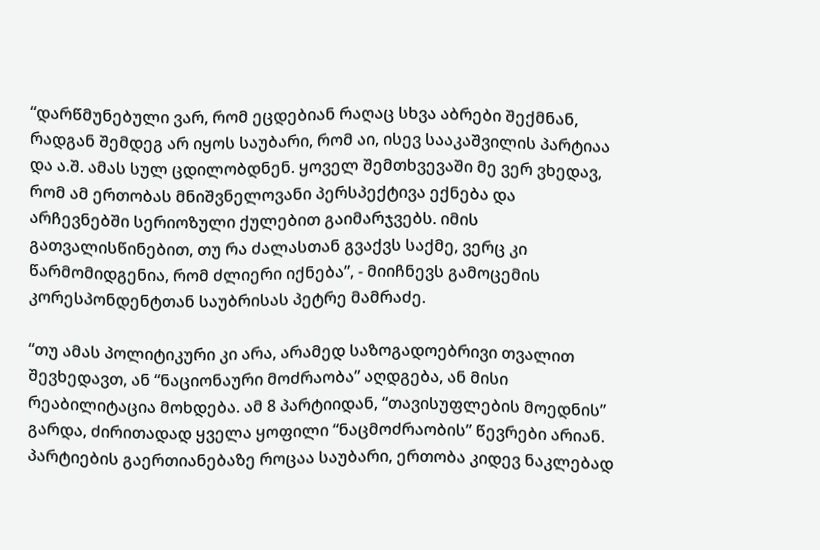“დარწმუნებული ვარ, რომ ეცდებიან რაღაც სხვა აბრები შექმნან, რადგან შემდეგ არ იყოს საუბარი, რომ აი, ისევ სააკაშვილის პარტიაა და ა.შ. ამას სულ ცდილობდნენ. ყოველ შემთხვევაში მე ვერ ვხედავ, რომ ამ ერთობას მნიშვნელოვანი პერსპექტივა ექნება და არჩევნებში სერიოზული ქულებით გაიმარჯვებს. იმის გათვალისწინებით, თუ რა ძალასთან გვაქვს საქმე, ვერც კი წარმომიდგენია, რომ ძლიერი იქნება”, - მიიჩნევს გამოცემის კორესპონდენტთან საუბრისას პეტრე მამრაძე.

“თუ ამას პოლიტიკური კი არა, არამედ საზოგადოებრივი თვალით შევხედავთ, ან “ნაციონაური მოძრაობა” აღდგება, ან მისი რეაბილიტაცია მოხდება. ამ 8 პარტიიდან, “თავისუფლების მოედნის” გარდა, ძირითადად ყველა ყოფილი “ნაცმოძრაობის” წევრები არიან. პარტიების გაერთიანებაზე როცაა საუბარი, ერთობა კიდევ ნაკლებად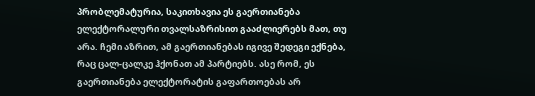პრობლემატურია, საკითხავია ეს გაერთიანება ელექტორალური თვალსაზრისით გააძლიერებს მათ, თუ არა. ჩემი აზრით, ამ გაერთიანებას იგივე შედეგი ექნება, რაც ცალ-ცალკე ჰქონათ ამ პარტიებს. ასე რომ, ეს გაერთიანება ელექტორატის გაფართოებას არ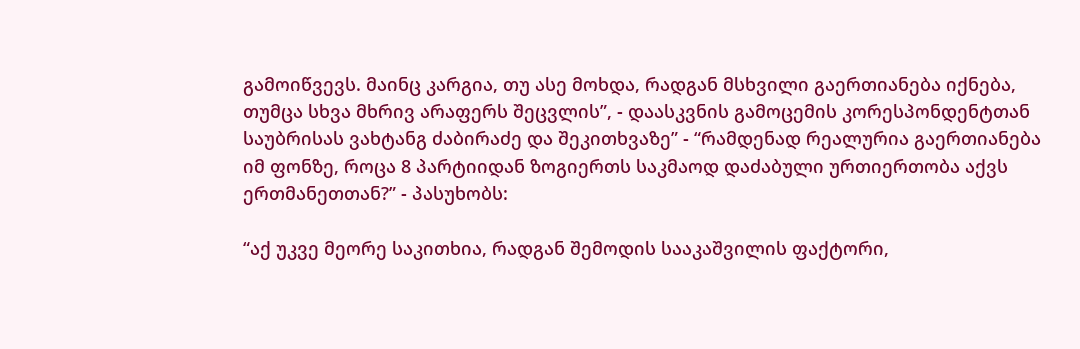გამოიწვევს. მაინც კარგია, თუ ასე მოხდა, რადგან მსხვილი გაერთიანება იქნება, თუმცა სხვა მხრივ არაფერს შეცვლის”, - დაასკვნის გამოცემის კორესპონდენტთან საუბრისას ვახტანგ ძაბირაძე და შეკითხვაზე” - “რამდენად რეალურია გაერთიანება იმ ფონზე, როცა 8 პარტიიდან ზოგიერთს საკმაოდ დაძაბული ურთიერთობა აქვს ერთმანეთთან?” - პასუხობს:

“აქ უკვე მეორე საკითხია, რადგან შემოდის სააკაშვილის ფაქტორი,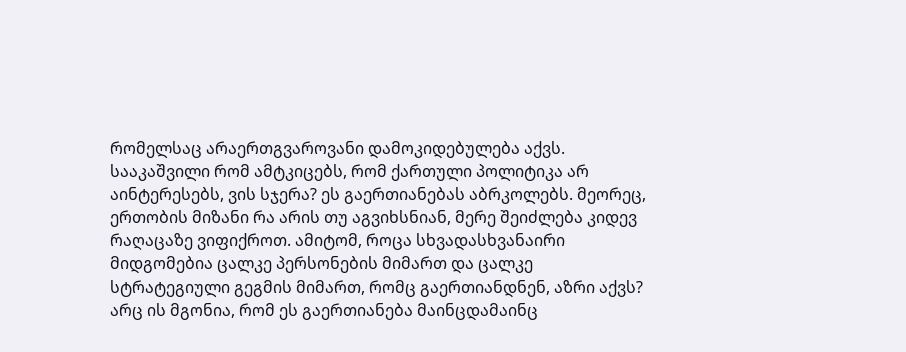რომელსაც არაერთგვაროვანი დამოკიდებულება აქვს. სააკაშვილი რომ ამტკიცებს, რომ ქართული პოლიტიკა არ აინტერესებს, ვის სჯერა? ეს გაერთიანებას აბრკოლებს. მეორეც, ერთობის მიზანი რა არის თუ აგვიხსნიან, მერე შეიძლება კიდევ რაღაცაზე ვიფიქროთ. ამიტომ, როცა სხვადასხვანაირი მიდგომებია ცალკე პერსონების მიმართ და ცალკე სტრატეგიული გეგმის მიმართ, რომც გაერთიანდნენ, აზრი აქვს? არც ის მგონია, რომ ეს გაერთიანება მაინცდამაინც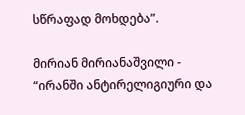სწრაფად მოხდება”.

მირიან მირიანაშვილი - “ირანში ანტირელიგიური და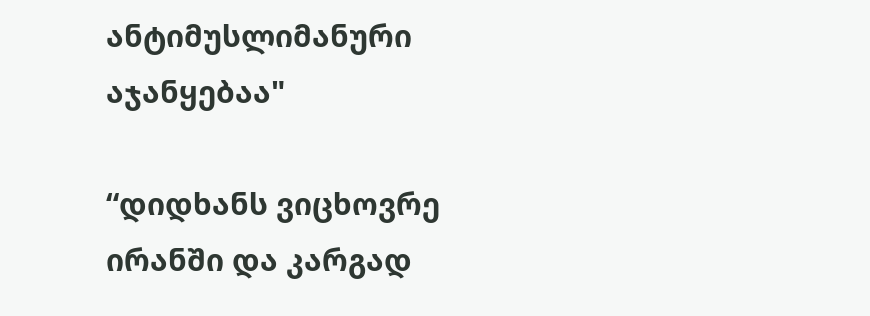ანტიმუსლიმანური აჯანყებაა"

“დიდხანს ვიცხოვრე ირანში და კარგად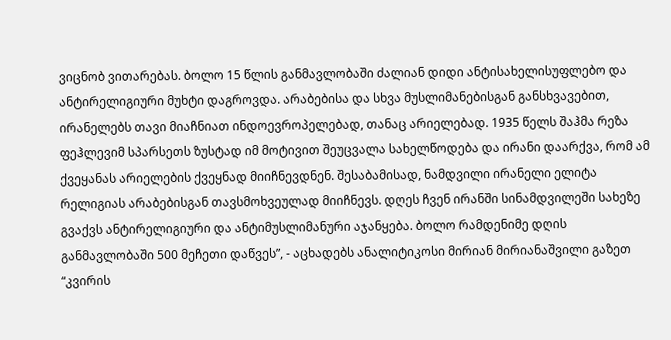ვიცნობ ვითარებას. ბოლო 15 წლის განმავლობაში ძალიან დიდი ანტისახელისუფლებო და ანტირელიგიური მუხტი დაგროვდა. არაბებისა და სხვა მუსლიმანებისგან განსხვავებით, ირანელებს თავი მიაჩნიათ ინდოევროპელებად, თანაც არიელებად. 1935 წელს შაჰმა რეზა ფეჰლევიმ სპარსეთს ზუსტად იმ მოტივით შეუცვალა სახელწოდება და ირანი დაარქვა, რომ ამ ქვეყანას არიელების ქვეყნად მიიჩნევდნენ. შესაბამისად, ნამდვილი ირანელი ელიტა რელიგიას არაბებისგან თავსმოხვეულად მიიჩნევს. დღეს ჩვენ ირანში სინამდვილეში სახეზე გვაქვს ანტირელიგიური და ანტიმუსლიმანური აჯანყება. ბოლო რამდენიმე დღის განმავლობაში 500 მეჩეთი დაწვეს”, - აცხადებს ანალიტიკოსი მირიან მირიანაშვილი გაზეთ “კვირის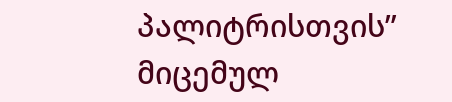პალიტრისთვის” მიცემულ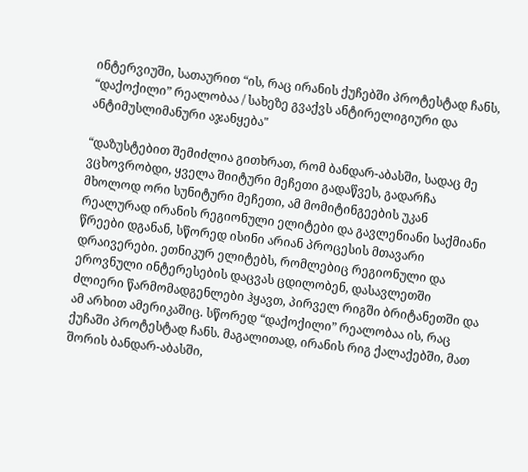ინტერვიუში, სათაურით “ის, რაც ირანის ქუჩებში პროტესტად ჩანს, “დაქოქილი” რეალობაა / სახეზე გვაქვს ანტირელიგიური და ანტიმუსლიმანური აჯანყება"

“დაზუსტებით შემიძლია გითხრათ, რომ ბანდარ-აბასში, სადაც მე ვცხოვრობდი, ყველა შიიტური მეჩეთი გადაწვეს, გადარჩა მხოლოდ ორი სუნიტური მეჩეთი, ამ მომიტინგეების უკან რეალურად ირანის რეგიონული ელიტები და გავლენიანი საქმიანი წრეები დგანან, სწორედ ისინი არიან პროცესის მთავარი დრაივერები. ეთნიკურ ელიტებს, რომლებიც რეგიონული და ეროვნული ინტერესების დაცვას ცდილობენ, დასავლეთში ძლიერი წარმომადგენლები ჰყავთ, პირველ რიგში ბრიტანეთში და ამ არხით ამერიკაშიც. სწორედ “დაქოქილი” რეალობაა ის, რაც ქუჩაში პროტესტად ჩანს. მაგალითად, ირანის რიგ ქალაქებში, მათ შორის ბანდარ-აბასში,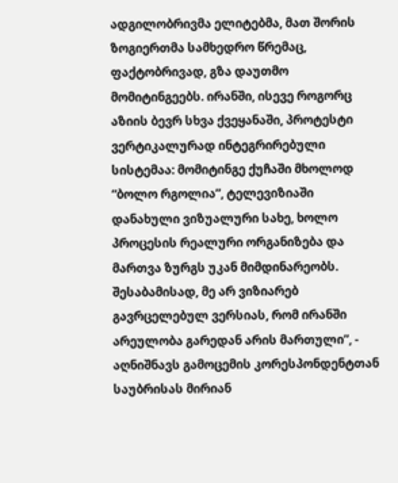ადგილობრივმა ელიტებმა, მათ შორის ზოგიერთმა სამხედრო წრემაც, ფაქტობრივად, გზა დაუთმო მომიტინგეებს. ირანში, ისევე როგორც აზიის ბევრ სხვა ქვეყანაში, პროტესტი ვერტიკალურად ინტეგრირებული სისტემაა: მომიტინგე ქუჩაში მხოლოდ “ბოლო რგოლია”, ტელევიზიაში დანახული ვიზუალური სახე, ხოლო პროცესის რეალური ორგანიზება და მართვა ზურგს უკან მიმდინარეობს. შესაბამისად, მე არ ვიზიარებ გავრცელებულ ვერსიას, რომ ირანში არეულობა გარედან არის მართული”, - აღნიშნავს გამოცემის კორესპონდენტთან საუბრისას მირიან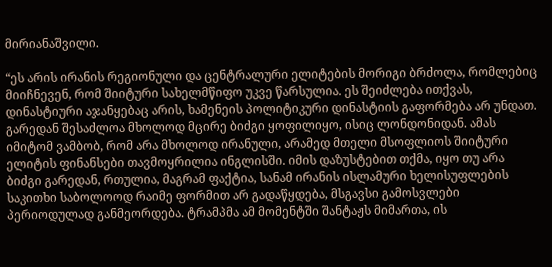მირიანაშვილი.

“ეს არის ირანის რეგიონული და ცენტრალური ელიტების მორიგი ბრძოლა, რომლებიც მიიჩნევენ, რომ შიიტური სახელმწიფო უკვე წარსულია. ეს შეიძლება ითქვას, დინასტიური აჯანყებაც არის, ხამენეის პოლიტიკური დინასტიის გაფორმება არ უნდათ. გარედან შესაძლოა მხოლოდ მცირე ბიძგი ყოფილიყო, ისიც ლონდონიდან. ამას იმიტომ ვამბობ, რომ არა მხოლოდ ირანული, არამედ მთელი მსოფლიოს შიიტური ელიტის ფინანსები თავმოყრილია ინგლისში. იმის დაზუსტებით თქმა, იყო თუ არა ბიძგი გარედან, რთულია, მაგრამ ფაქტია, სანამ ირანის ისლამური ხელისუფლების საკითხი საბოლოოდ რაიმე ფორმით არ გადაწყდება, მსგავსი გამოსვლები პერიოდულად განმეორდება. ტრამპმა ამ მომენტში შანტაჟს მიმართა, ის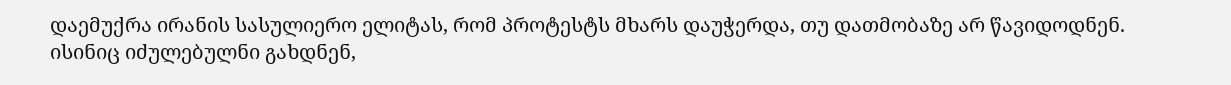დაემუქრა ირანის სასულიერო ელიტას, რომ პროტესტს მხარს დაუჭერდა, თუ დათმობაზე არ წავიდოდნენ. ისინიც იძულებულნი გახდნენ,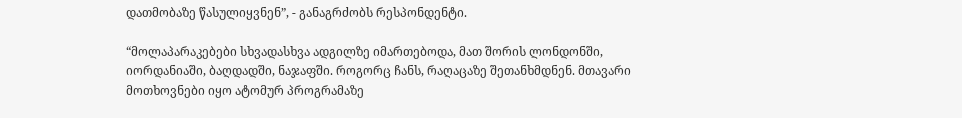დათმობაზე წასულიყვნენ”, - განაგრძობს რესპონდენტი.

“მოლაპარაკებები სხვადასხვა ადგილზე იმართებოდა, მათ შორის ლონდონში, იორდანიაში, ბაღდადში, ნაჯაფში. როგორც ჩანს, რაღაცაზე შეთანხმდნენ. მთავარი მოთხოვნები იყო ატომურ პროგრამაზე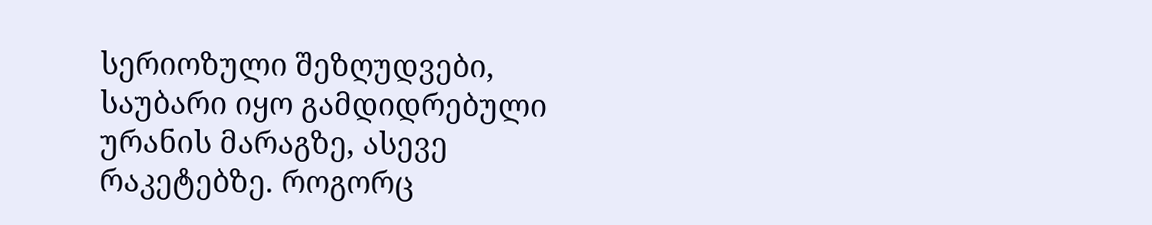სერიოზული შეზღუდვები, საუბარი იყო გამდიდრებული ურანის მარაგზე, ასევე რაკეტებზე. როგორც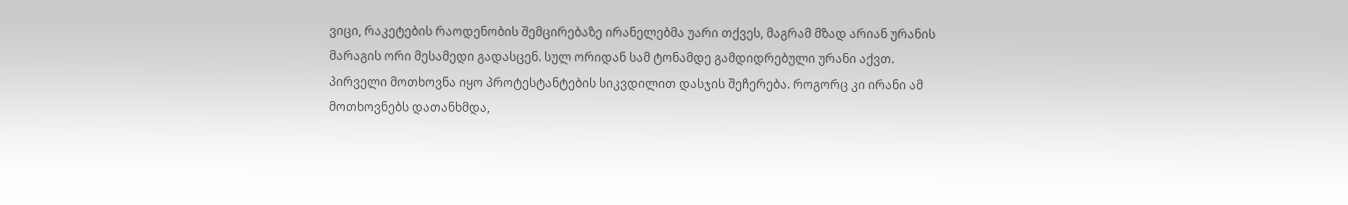ვიცი, რაკეტების რაოდენობის შემცირებაზე ირანელებმა უარი თქვეს, მაგრამ მზად არიან ურანის მარაგის ორი მესამედი გადასცენ. სულ ორიდან სამ ტონამდე გამდიდრებული ურანი აქვთ. პირველი მოთხოვნა იყო პროტესტანტების სიკვდილით დასჯის შეჩერება. როგორც კი ირანი ამ მოთხოვნებს დათანხმდა,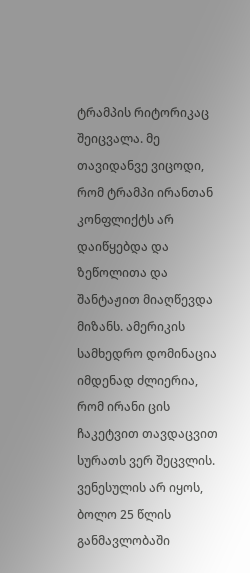ტრამპის რიტორიკაც შეიცვალა. მე თავიდანვე ვიცოდი, რომ ტრამპი ირანთან კონფლიქტს არ დაიწყებდა და ზეწოლითა და შანტაჟით მიაღწევდა მიზანს. ამერიკის სამხედრო დომინაცია იმდენად ძლიერია, რომ ირანი ცის ჩაკეტვით თავდაცვით სურათს ვერ შეცვლის. ვენესულის არ იყოს, ბოლო 25 წლის განმავლობაში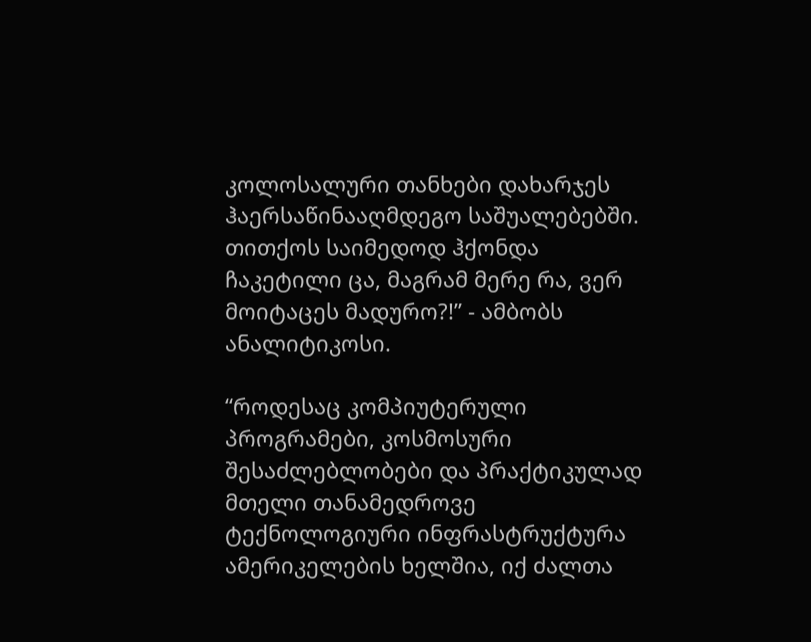კოლოსალური თანხები დახარჯეს ჰაერსაწინააღმდეგო საშუალებებში. თითქოს საიმედოდ ჰქონდა ჩაკეტილი ცა, მაგრამ მერე რა, ვერ მოიტაცეს მადურო?!” - ამბობს ანალიტიკოსი.

“როდესაც კომპიუტერული პროგრამები, კოსმოსური შესაძლებლობები და პრაქტიკულად მთელი თანამედროვე ტექნოლოგიური ინფრასტრუქტურა ამერიკელების ხელშია, იქ ძალთა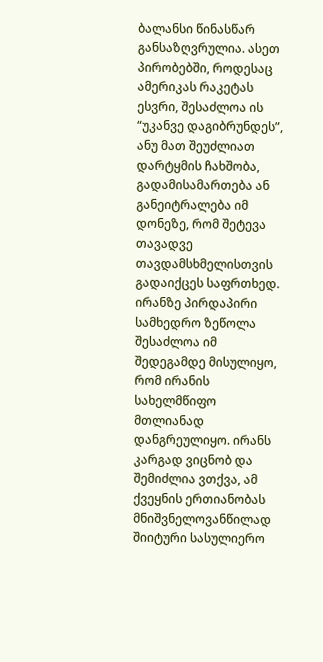ბალანსი წინასწარ განსაზღვრულია. ასეთ პირობებში, როდესაც ამერიკას რაკეტას ესვრი, შესაძლოა ის “უკანვე დაგიბრუნდეს”, ანუ მათ შეუძლიათ დარტყმის ჩახშობა, გადამისამართება ან განეიტრალება იმ დონეზე, რომ შეტევა თავადვე თავდამსხმელისთვის გადაიქცეს საფრთხედ. ირანზე პირდაპირი სამხედრო ზეწოლა შესაძლოა იმ შედეგამდე მისულიყო, რომ ირანის სახელმწიფო მთლიანად დანგრეულიყო. ირანს კარგად ვიცნობ და შემიძლია ვთქვა, ამ ქვეყნის ერთიანობას მნიშვნელოვანწილად შიიტური სასულიერო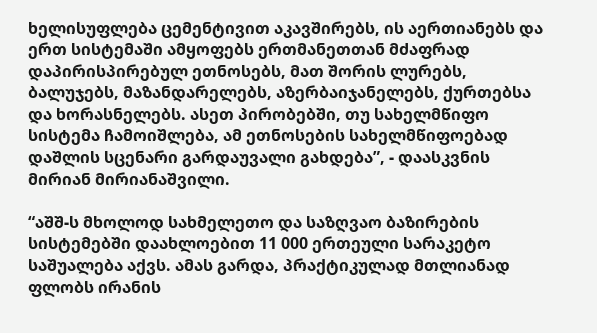ხელისუფლება ცემენტივით აკავშირებს, ის აერთიანებს და ერთ სისტემაში ამყოფებს ერთმანეთთან მძაფრად დაპირისპირებულ ეთნოსებს, მათ შორის ლურებს, ბალუჯებს, მაზანდარელებს, აზერბაიჯანელებს, ქურთებსა და ხორასნელებს. ასეთ პირობებში, თუ სახელმწიფო სისტემა ჩამოიშლება, ამ ეთნოსების სახელმწიფოებად დაშლის სცენარი გარდაუვალი გახდება”, - დაასკვნის მირიან მირიანაშვილი.

“აშშ-ს მხოლოდ სახმელეთო და საზღვაო ბაზირების სისტემებში დაახლოებით 11 000 ერთეული სარაკეტო საშუალება აქვს. ამას გარდა, პრაქტიკულად მთლიანად ფლობს ირანის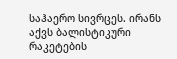საჰაერო სივრცეს. ირანს აქვს ბალისტიკური რაკეტების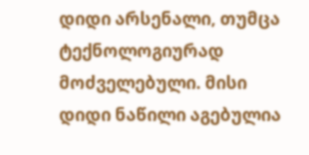დიდი არსენალი, თუმცა ტექნოლოგიურად მოძველებული. მისი დიდი ნაწილი აგებულია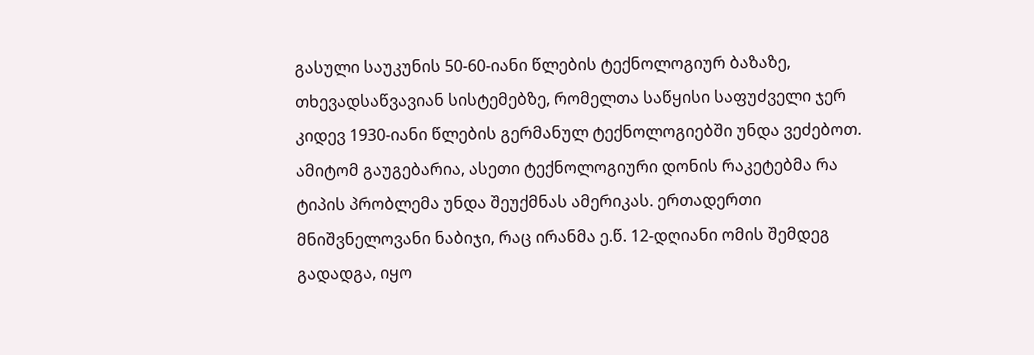გასული საუკუნის 50-60-იანი წლების ტექნოლოგიურ ბაზაზე, თხევადსაწვავიან სისტემებზე, რომელთა საწყისი საფუძველი ჯერ კიდევ 1930-იანი წლების გერმანულ ტექნოლოგიებში უნდა ვეძებოთ. ამიტომ გაუგებარია, ასეთი ტექნოლოგიური დონის რაკეტებმა რა ტიპის პრობლემა უნდა შეუქმნას ამერიკას. ერთადერთი მნიშვნელოვანი ნაბიჯი, რაც ირანმა ე.წ. 12-დღიანი ომის შემდეგ გადადგა, იყო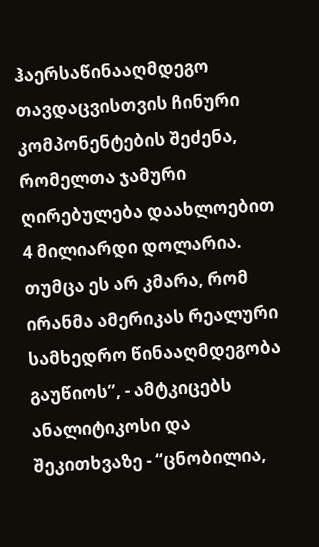ჰაერსაწინააღმდეგო თავდაცვისთვის ჩინური კომპონენტების შეძენა, რომელთა ჯამური ღირებულება დაახლოებით 4 მილიარდი დოლარია. თუმცა ეს არ კმარა, რომ ირანმა ამერიკას რეალური სამხედრო წინააღმდეგობა გაუწიოს”, - ამტკიცებს ანალიტიკოსი და შეკითხვაზე - “ცნობილია,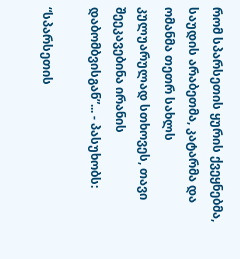რომ სპარსეთის ყურის ქვეყნებმა, საუდის არაბეთმა, კატარმა და ომანმა თეთრ სახლს კულუარულად სთხოვეს, თავი შეეკავებინა ირანის დაბომბვისგან”... - პასუხობს:

“სპარსეთის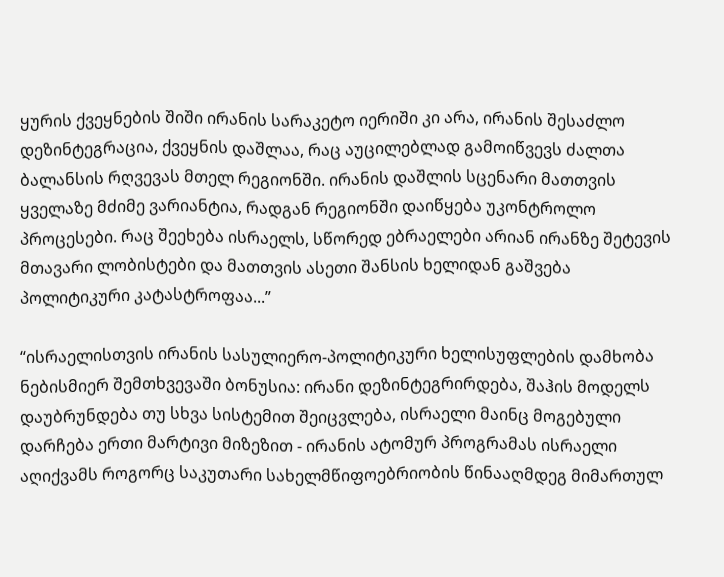ყურის ქვეყნების შიში ირანის სარაკეტო იერიში კი არა, ირანის შესაძლო დეზინტეგრაცია, ქვეყნის დაშლაა, რაც აუცილებლად გამოიწვევს ძალთა ბალანსის რღვევას მთელ რეგიონში. ირანის დაშლის სცენარი მათთვის ყველაზე მძიმე ვარიანტია, რადგან რეგიონში დაიწყება უკონტროლო პროცესები. რაც შეეხება ისრაელს, სწორედ ებრაელები არიან ირანზე შეტევის მთავარი ლობისტები და მათთვის ასეთი შანსის ხელიდან გაშვება პოლიტიკური კატასტროფაა...”

“ისრაელისთვის ირანის სასულიერო-პოლიტიკური ხელისუფლების დამხობა ნებისმიერ შემთხვევაში ბონუსია: ირანი დეზინტეგრირდება, შაჰის მოდელს დაუბრუნდება თუ სხვა სისტემით შეიცვლება, ისრაელი მაინც მოგებული დარჩება ერთი მარტივი მიზეზით - ირანის ატომურ პროგრამას ისრაელი აღიქვამს როგორც საკუთარი სახელმწიფოებრიობის წინააღმდეგ მიმართულ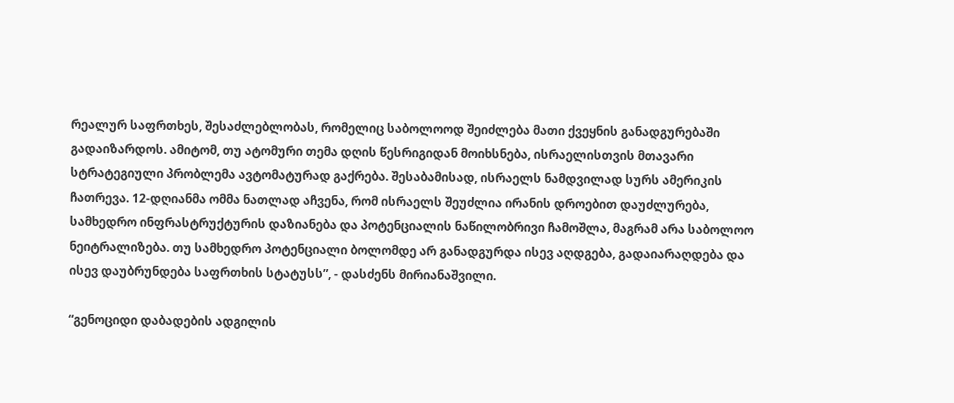რეალურ საფრთხეს, შესაძლებლობას, რომელიც საბოლოოდ შეიძლება მათი ქვეყნის განადგურებაში გადაიზარდოს. ამიტომ, თუ ატომური თემა დღის წესრიგიდან მოიხსნება, ისრაელისთვის მთავარი სტრატეგიული პრობლემა ავტომატურად გაქრება. შესაბამისად, ისრაელს ნამდვილად სურს ამერიკის ჩათრევა. 12-დღიანმა ომმა ნათლად აჩვენა, რომ ისრაელს შეუძლია ირანის დროებით დაუძლურება, სამხედრო ინფრასტრუქტურის დაზიანება და პოტენციალის ნაწილობრივი ჩამოშლა, მაგრამ არა საბოლოო ნეიტრალიზება. თუ სამხედრო პოტენციალი ბოლომდე არ განადგურდა ისევ აღდგება, გადაიარაღდება და ისევ დაუბრუნდება საფრთხის სტატუსს”, - დასძენს მირიანაშვილი.

“გენოციდი დაბადების ადგილის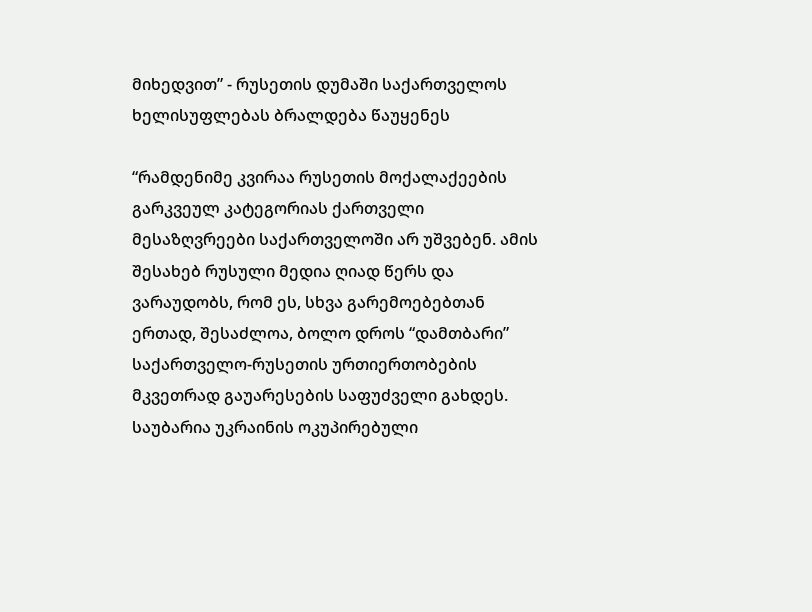მიხედვით” - რუსეთის დუმაში საქართველოს ხელისუფლებას ბრალდება წაუყენეს

“რამდენიმე კვირაა რუსეთის მოქალაქეების გარკვეულ კატეგორიას ქართველი მესაზღვრეები საქართველოში არ უშვებენ. ამის შესახებ რუსული მედია ღიად წერს და ვარაუდობს, რომ ეს, სხვა გარემოებებთან ერთად, შესაძლოა, ბოლო დროს “დამთბარი” საქართველო-რუსეთის ურთიერთობების მკვეთრად გაუარესების საფუძველი გახდეს. საუბარია უკრაინის ოკუპირებული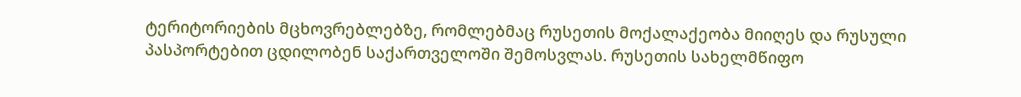ტერიტორიების მცხოვრებლებზე, რომლებმაც რუსეთის მოქალაქეობა მიიღეს და რუსული პასპორტებით ცდილობენ საქართველოში შემოსვლას. რუსეთის სახელმწიფო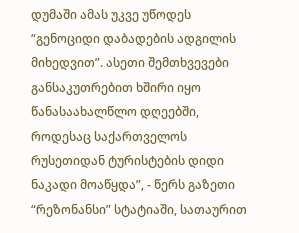დუმაში ამას უკვე უწოდეს “გენოციდი დაბადების ადგილის მიხედვით”. ასეთი შემთხვევები განსაკუთრებით ხშირი იყო წანასაახალწლო დღეებში, როდესაც საქართველოს რუსეთიდან ტურისტების დიდი ნაკადი მოაწყდა”, - წერს გაზეთი “რეზონანსი” სტატიაში, სათაურით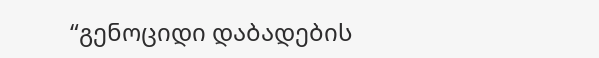“გენოციდი დაბადების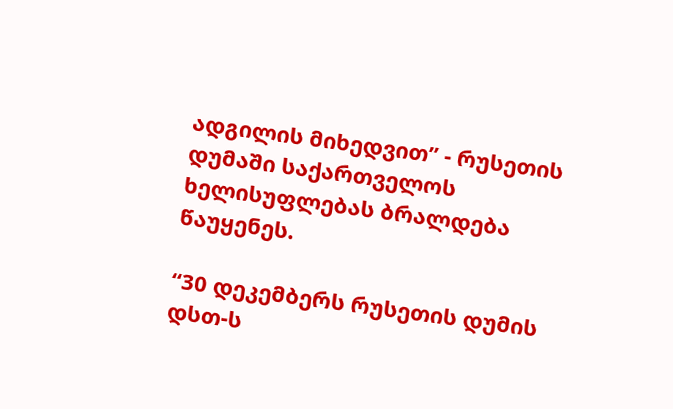ადგილის მიხედვით” - რუსეთის დუმაში საქართველოს ხელისუფლებას ბრალდება წაუყენეს.

“30 დეკემბერს რუსეთის დუმის დსთ-ს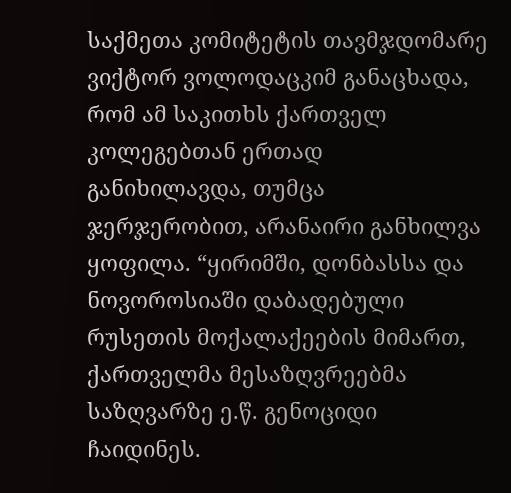საქმეთა კომიტეტის თავმჯდომარე ვიქტორ ვოლოდაცკიმ განაცხადა, რომ ამ საკითხს ქართველ კოლეგებთან ერთად განიხილავდა, თუმცა ჯერჯერობით, არანაირი განხილვა ყოფილა. “ყირიმში, დონბასსა და ნოვოროსიაში დაბადებული რუსეთის მოქალაქეების მიმართ, ქართველმა მესაზღვრეებმა საზღვარზე ე.წ. გენოციდი ჩაიდინეს.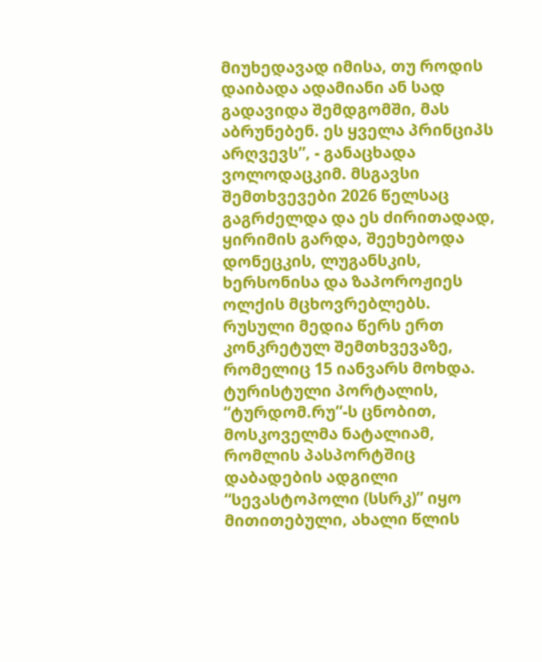მიუხედავად იმისა, თუ როდის დაიბადა ადამიანი ან სად გადავიდა შემდგომში, მას აბრუნებენ. ეს ყველა პრინციპს არღვევს”, - განაცხადა ვოლოდაცკიმ. მსგავსი შემთხვევები 2026 წელსაც გაგრძელდა და ეს ძირითადად, ყირიმის გარდა, შეეხებოდა დონეცკის, ლუგანსკის, ხერსონისა და ზაპოროჟიეს ოლქის მცხოვრებლებს. რუსული მედია წერს ერთ კონკრეტულ შემთხვევაზე, რომელიც 15 იანვარს მოხდა. ტურისტული პორტალის, “ტურდომ.რუ”-ს ცნობით, მოსკოველმა ნატალიამ, რომლის პასპორტშიც დაბადების ადგილი “სევასტოპოლი (სსრკ)” იყო მითითებული, ახალი წლის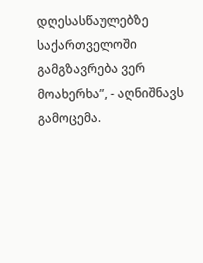დღესასწაულებზე საქართველოში გამგზავრება ვერ მოახერხა”, - აღნიშნავს გამოცემა.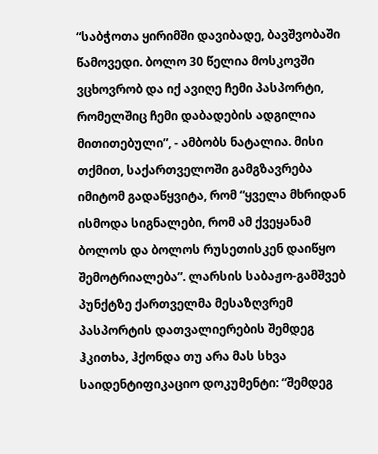“საბჭოთა ყირიმში დავიბადე, ბავშვობაში წამოვედი. ბოლო 30 წელია მოსკოვში ვცხოვრობ და იქ ავიღე ჩემი პასპორტი, რომელშიც ჩემი დაბადების ადგილია მითითებული”, - ამბობს ნატალია. მისი თქმით, საქართველოში გამგზავრება იმიტომ გადაწყვიტა, რომ “ყველა მხრიდან ისმოდა სიგნალები, რომ ამ ქვეყანამ ბოლოს და ბოლოს რუსეთისკენ დაიწყო შემოტრიალება”. ლარსის საბაჟო-გამშვებ პუნქტზე ქართველმა მესაზღვრემ პასპორტის დათვალიერების შემდეგ ჰკითხა, ჰქონდა თუ არა მას სხვა საიდენტიფიკაციო დოკუმენტი: “შემდეგ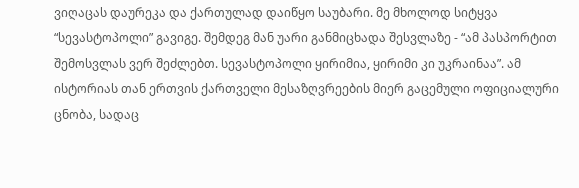ვიღაცას დაურეკა და ქართულად დაიწყო საუბარი. მე მხოლოდ სიტყვა “სევასტოპოლი” გავიგე. შემდეგ მან უარი განმიცხადა შესვლაზე - “ამ პასპორტით შემოსვლას ვერ შეძლებთ. სევასტოპოლი ყირიმია, ყირიმი კი უკრაინაა”. ამ ისტორიას თან ერთვის ქართველი მესაზღვრეების მიერ გაცემული ოფიციალური ცნობა, სადაც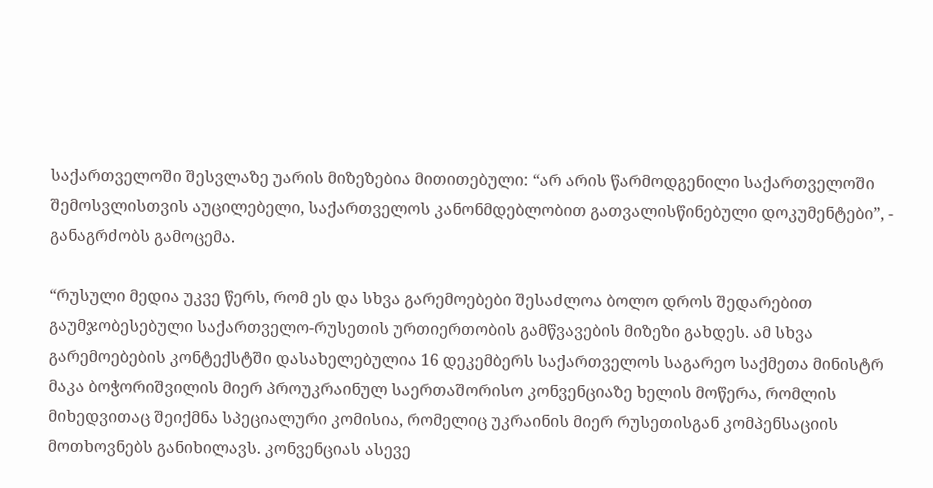საქართველოში შესვლაზე უარის მიზეზებია მითითებული: “არ არის წარმოდგენილი საქართველოში შემოსვლისთვის აუცილებელი, საქართველოს კანონმდებლობით გათვალისწინებული დოკუმენტები”, - განაგრძობს გამოცემა.

“რუსული მედია უკვე წერს, რომ ეს და სხვა გარემოებები შესაძლოა ბოლო დროს შედარებით გაუმჯობესებული საქართველო-რუსეთის ურთიერთობის გამწვავების მიზეზი გახდეს. ამ სხვა გარემოებების კონტექსტში დასახელებულია 16 დეკემბერს საქართველოს საგარეო საქმეთა მინისტრ მაკა ბოჭორიშვილის მიერ პროუკრაინულ საერთაშორისო კონვენციაზე ხელის მოწერა, რომლის მიხედვითაც შეიქმნა სპეციალური კომისია, რომელიც უკრაინის მიერ რუსეთისგან კომპენსაციის მოთხოვნებს განიხილავს. კონვენციას ასევე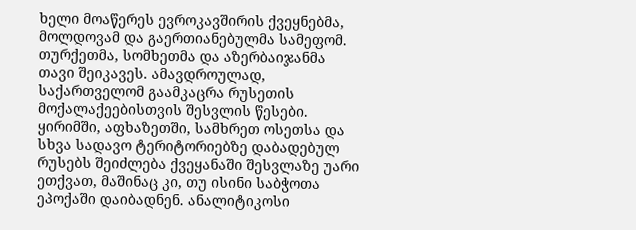ხელი მოაწერეს ევროკავშირის ქვეყნებმა, მოლდოვამ და გაერთიანებულმა სამეფომ. თურქეთმა, სომხეთმა და აზერბაიჯანმა თავი შეიკავეს. ამავდროულად, საქართველომ გაამკაცრა რუსეთის მოქალაქეებისთვის შესვლის წესები. ყირიმში, აფხაზეთში, სამხრეთ ოსეთსა და სხვა სადავო ტერიტორიებზე დაბადებულ რუსებს შეიძლება ქვეყანაში შესვლაზე უარი ეთქვათ, მაშინაც კი, თუ ისინი საბჭოთა ეპოქაში დაიბადნენ. ანალიტიკოსი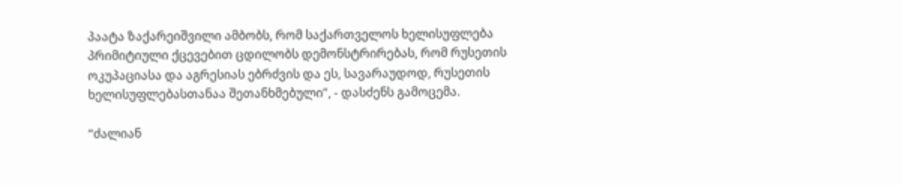პაატა ზაქარეიშვილი ამბობს, რომ საქართველოს ხელისუფლება პრიმიტიული ქცევებით ცდილობს დემონსტრირებას, რომ რუსეთის ოკუპაციასა და აგრესიას ებრძვის და ეს, სავარაუდოდ, რუსეთის ხელისუფლებასთანაა შეთანხმებული”, - დასძენს გამოცემა.

“ძალიან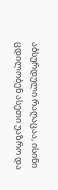აბსურდული რაღაცაა, ისინი ცდილობენ ასეთი უაზრო და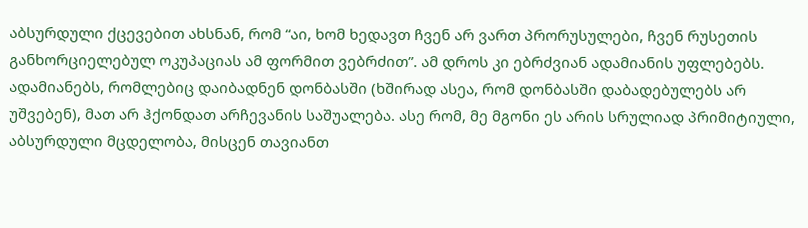აბსურდული ქცევებით ახსნან, რომ “აი, ხომ ხედავთ ჩვენ არ ვართ პრორუსულები, ჩვენ რუსეთის განხორციელებულ ოკუპაციას ამ ფორმით ვებრძით”. ამ დროს კი ებრძვიან ადამიანის უფლებებს. ადამიანებს, რომლებიც დაიბადნენ დონბასში (ხშირად ასეა, რომ დონბასში დაბადებულებს არ უშვებენ), მათ არ ჰქონდათ არჩევანის საშუალება. ასე რომ, მე მგონი ეს არის სრულიად პრიმიტიული, აბსურდული მცდელობა, მისცენ თავიანთ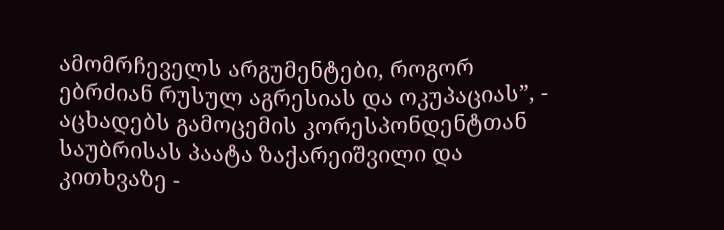ამომრჩეველს არგუმენტები, როგორ ებრძიან რუსულ აგრესიას და ოკუპაციას”, - აცხადებს გამოცემის კორესპონდენტთან საუბრისას პაატა ზაქარეიშვილი და კითხვაზე -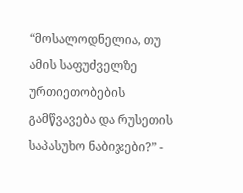“მოსალოდნელია, თუ ამის საფუძველზე ურთიეთობების გამწვავება და რუსეთის საპასუხო ნაბიჯები?” -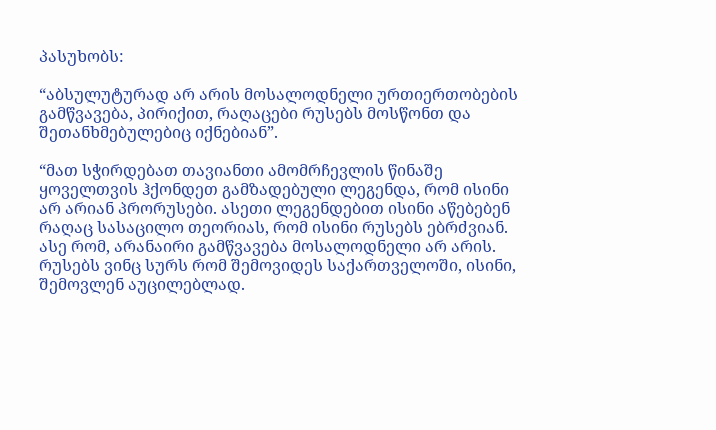პასუხობს:

“აბსულუტურად არ არის მოსალოდნელი ურთიერთობების გამწვავება, პირიქით, რაღაცები რუსებს მოსწონთ და შეთანხმებულებიც იქნებიან”.

“მათ სჭირდებათ თავიანთი ამომრჩევლის წინაშე ყოველთვის ჰქონდეთ გამზადებული ლეგენდა, რომ ისინი არ არიან პრორუსები. ასეთი ლეგენდებით ისინი აწებებენ რაღაც სასაცილო თეორიას, რომ ისინი რუსებს ებრძვიან. ასე რომ, არანაირი გამწვავება მოსალოდნელი არ არის. რუსებს ვინც სურს რომ შემოვიდეს საქართველოში, ისინი, შემოვლენ აუცილებლად.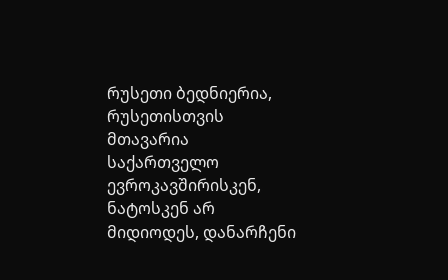რუსეთი ბედნიერია, რუსეთისთვის მთავარია საქართველო ევროკავშირისკენ, ნატოსკენ არ მიდიოდეს, დანარჩენი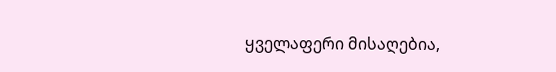ყველაფერი მისაღებია,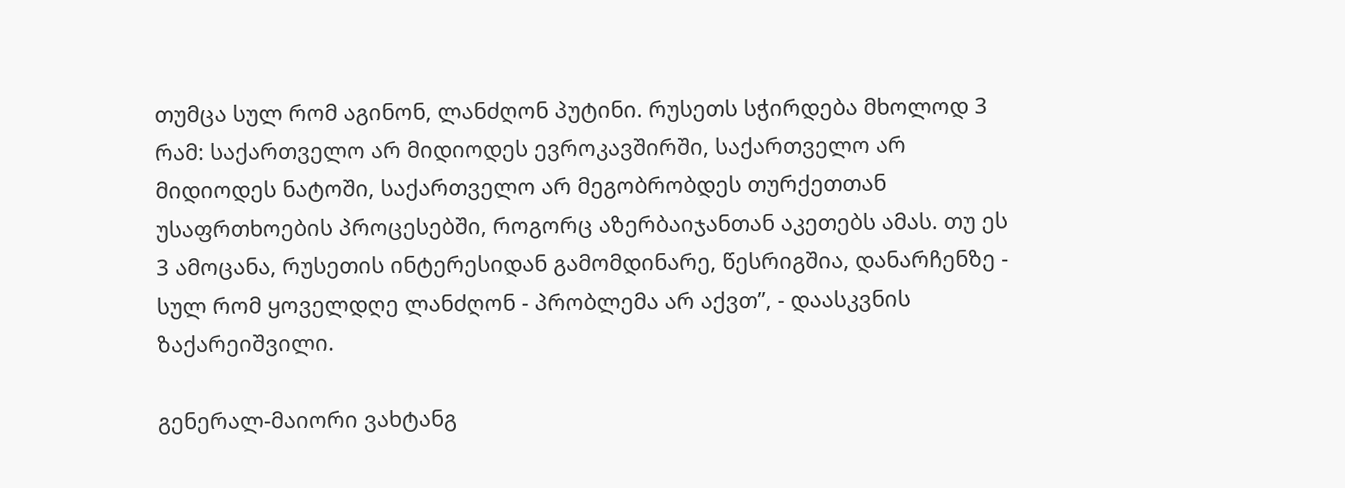თუმცა სულ რომ აგინონ, ლანძღონ პუტინი. რუსეთს სჭირდება მხოლოდ 3 რამ: საქართველო არ მიდიოდეს ევროკავშირში, საქართველო არ მიდიოდეს ნატოში, საქართველო არ მეგობრობდეს თურქეთთან უსაფრთხოების პროცესებში, როგორც აზერბაიჯანთან აკეთებს ამას. თუ ეს 3 ამოცანა, რუსეთის ინტერესიდან გამომდინარე, წესრიგშია, დანარჩენზე - სულ რომ ყოველდღე ლანძღონ - პრობლემა არ აქვთ”, - დაასკვნის ზაქარეიშვილი.

გენერალ-მაიორი ვახტანგ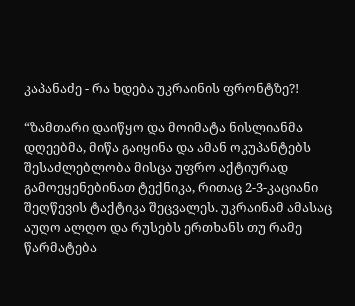კაპანაძე - რა ხდება უკრაინის ფრონტზე?!

“ზამთარი დაიწყო და მოიმატა ნისლიანმა დღეებმა, მიწა გაიყინა და ამან ოკუპანტებს შესაძლებლობა მისცა უფრო აქტიურად გამოეყენებინათ ტექნიკა, რითაც 2-3-კაციანი შეღწევის ტაქტიკა შეცვალეს. უკრაინამ ამასაც აუღო ალღო და რუსებს ერთხანს თუ რამე წარმატება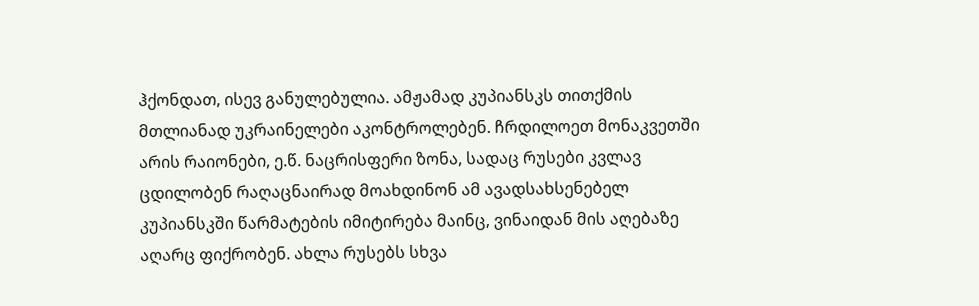ჰქონდათ, ისევ განულებულია. ამჟამად კუპიანსკს თითქმის მთლიანად უკრაინელები აკონტროლებენ. ჩრდილოეთ მონაკვეთში არის რაიონები, ე.წ. ნაცრისფერი ზონა, სადაც რუსები კვლავ ცდილობენ რაღაცნაირად მოახდინონ ამ ავადსახსენებელ კუპიანსკში წარმატების იმიტირება მაინც, ვინაიდან მის აღებაზე აღარც ფიქრობენ. ახლა რუსებს სხვა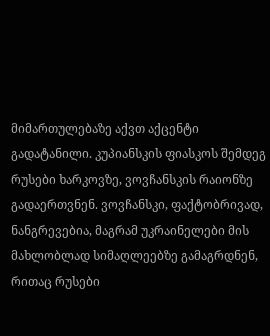მიმართულებაზე აქვთ აქცენტი გადატანილი. კუპიანსკის ფიასკოს შემდეგ რუსები ხარკოვზე, ვოვჩანსკის რაიონზე გადაერთვნენ. ვოვჩანსკი, ფაქტობრივად, ნანგრევებია, მაგრამ უკრაინელები მის მახლობლად სიმაღლეებზე გამაგრდნენ, რითაც რუსები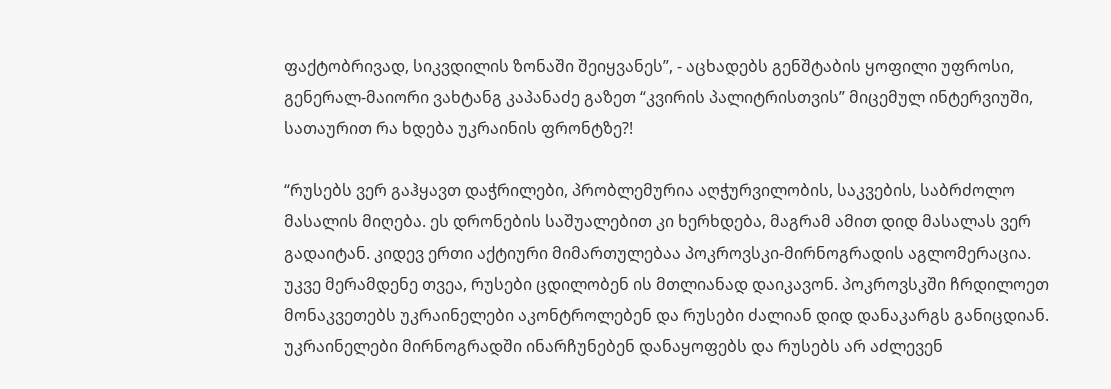ფაქტობრივად, სიკვდილის ზონაში შეიყვანეს”, - აცხადებს გენშტაბის ყოფილი უფროსი, გენერალ-მაიორი ვახტანგ კაპანაძე გაზეთ “კვირის პალიტრისთვის” მიცემულ ინტერვიუში, სათაურით რა ხდება უკრაინის ფრონტზე?!

“რუსებს ვერ გაჰყავთ დაჭრილები, პრობლემურია აღჭურვილობის, საკვების, საბრძოლო მასალის მიღება. ეს დრონების საშუალებით კი ხერხდება, მაგრამ ამით დიდ მასალას ვერ გადაიტან. კიდევ ერთი აქტიური მიმართულებაა პოკროვსკი-მირნოგრადის აგლომერაცია. უკვე მერამდენე თვეა, რუსები ცდილობენ ის მთლიანად დაიკავონ. პოკროვსკში ჩრდილოეთ მონაკვეთებს უკრაინელები აკონტროლებენ და რუსები ძალიან დიდ დანაკარგს განიცდიან. უკრაინელები მირნოგრადში ინარჩუნებენ დანაყოფებს და რუსებს არ აძლევენ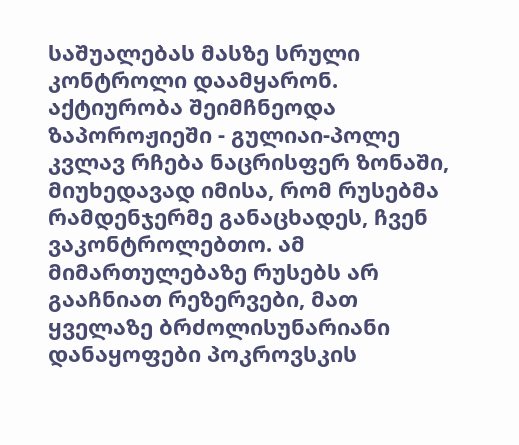საშუალებას მასზე სრული კონტროლი დაამყარონ. აქტიურობა შეიმჩნეოდა ზაპოროჟიეში - გულიაი-პოლე კვლავ რჩება ნაცრისფერ ზონაში, მიუხედავად იმისა, რომ რუსებმა რამდენჯერმე განაცხადეს, ჩვენ ვაკონტროლებთო. ამ მიმართულებაზე რუსებს არ გააჩნიათ რეზერვები, მათ ყველაზე ბრძოლისუნარიანი დანაყოფები პოკროვსკის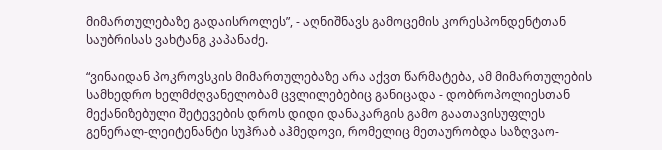მიმართულებაზე გადაისროლეს”, - აღნიშნავს გამოცემის კორესპონდენტთან საუბრისას ვახტანგ კაპანაძე.

“ვინაიდან პოკროვსკის მიმართულებაზე არა აქვთ წარმატება, ამ მიმართულების სამხედრო ხელმძღვანელობამ ცვლილებებიც განიცადა - დობროპოლიესთან მექანიზებული შეტევების დროს დიდი დანაკარგის გამო გაათავისუფლეს გენერალ-ლეიტენანტი სუჰრაბ აჰმედოვი, რომელიც მეთაურობდა საზღვაო-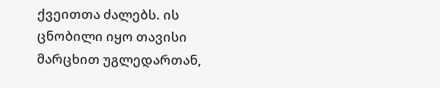ქვეითთა ძალებს. ის ცნობილი იყო თავისი მარცხით უგლედართან,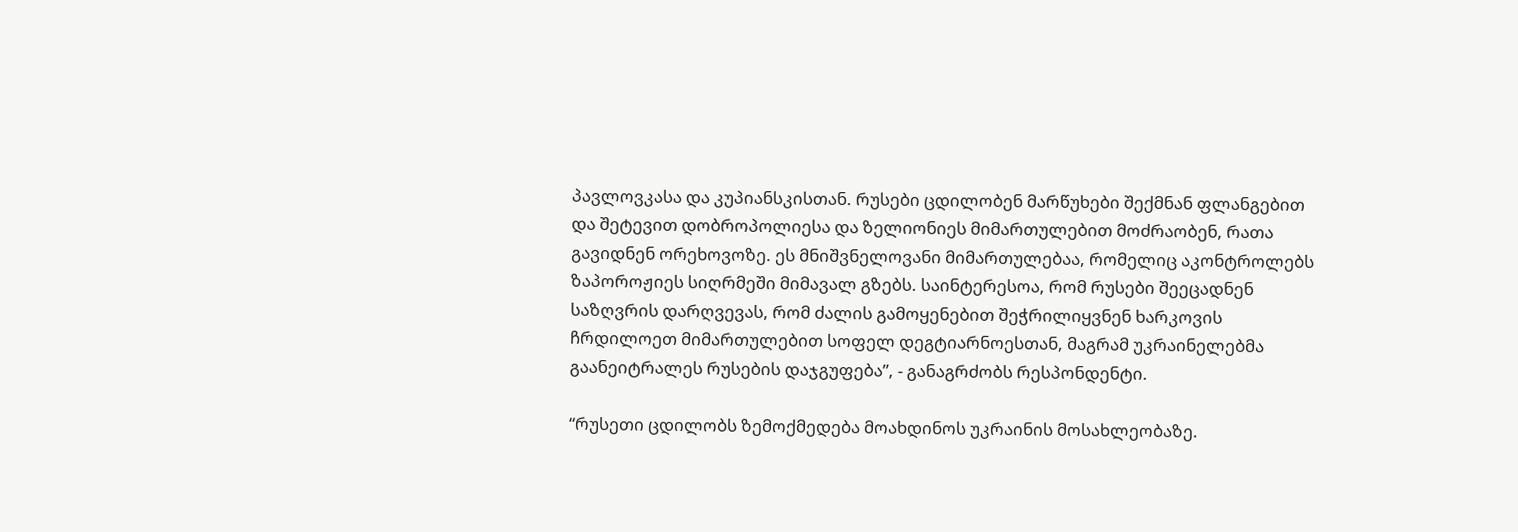პავლოვკასა და კუპიანსკისთან. რუსები ცდილობენ მარწუხები შექმნან ფლანგებით და შეტევით დობროპოლიესა და ზელიონიეს მიმართულებით მოძრაობენ, რათა გავიდნენ ორეხოვოზე. ეს მნიშვნელოვანი მიმართულებაა, რომელიც აკონტროლებს ზაპოროჟიეს სიღრმეში მიმავალ გზებს. საინტერესოა, რომ რუსები შეეცადნენ საზღვრის დარღვევას, რომ ძალის გამოყენებით შეჭრილიყვნენ ხარკოვის ჩრდილოეთ მიმართულებით სოფელ დეგტიარნოესთან, მაგრამ უკრაინელებმა გაანეიტრალეს რუსების დაჯგუფება”, - განაგრძობს რესპონდენტი.

“რუსეთი ცდილობს ზემოქმედება მოახდინოს უკრაინის მოსახლეობაზე.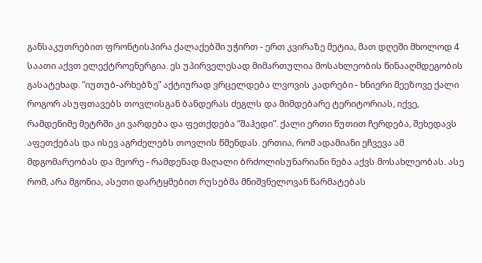განსაკუთრებით ფრონტისპირა ქალაქებში უჭირთ - ერთ კვირაზე მეტია, მათ დღეში მხოლოდ 4 საათი აქვთ ელექტროენერგია. ეს უპირველესად მიმართულია მოსახლეობის წინააღმდეგობის გასატეხად. “იუთუბ-არხებზე” აქტიურად ვრცელდება ლვოვის კადრები - ხნიერი მეეზოვე ქალი როგორ ასუფთავებს თოვლისგან ბანდერას ძეგლს და მიმდებარე ტერიტორიას, იქვე, რამდენიმე მეტრში კი ვარდება და ფეთქდება “შაჰედი”. ქალი ერთი წუთით ჩერდება, შეხედავს აფეთქებას და ისევ აგრძელებს თოვლის წმენდას. ერთია, რომ ადამიანი ეჩვევა ამ მდგომარეობას და მეორე - რამდენად მაღალი ბრძოლისუნარიანი ნება აქვს მოსახლეობას. ასე რომ, არა მგონია, ასეთი დარტყმებით რუსებმა მნიშვნელოვან წარმატებას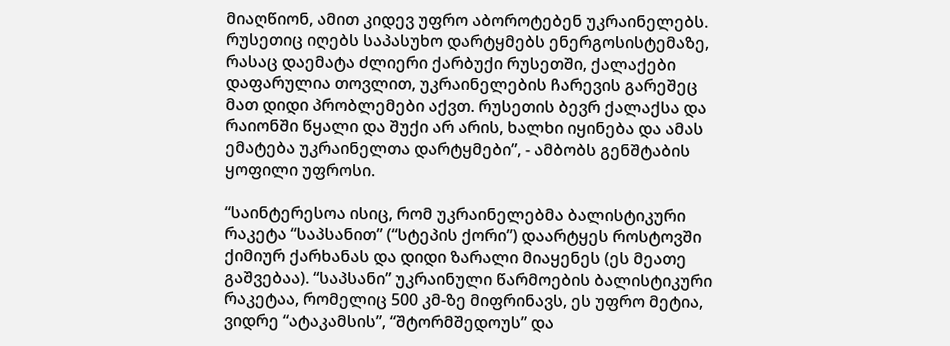მიაღწიონ, ამით კიდევ უფრო აბოროტებენ უკრაინელებს. რუსეთიც იღებს საპასუხო დარტყმებს ენერგოსისტემაზე, რასაც დაემატა ძლიერი ქარბუქი რუსეთში, ქალაქები დაფარულია თოვლით, უკრაინელების ჩარევის გარეშეც მათ დიდი პრობლემები აქვთ. რუსეთის ბევრ ქალაქსა და რაიონში წყალი და შუქი არ არის, ხალხი იყინება და ამას ემატება უკრაინელთა დარტყმები”, - ამბობს გენშტაბის ყოფილი უფროსი.

“საინტერესოა ისიც, რომ უკრაინელებმა ბალისტიკური რაკეტა “საპსანით” (“სტეპის ქორი”) დაარტყეს როსტოვში ქიმიურ ქარხანას და დიდი ზარალი მიაყენეს (ეს მეათე გაშვებაა). “საპსანი” უკრაინული წარმოების ბალისტიკური რაკეტაა, რომელიც 500 კმ-ზე მიფრინავს, ეს უფრო მეტია, ვიდრე “ატაკამსის”, “შტორმშედოუს” და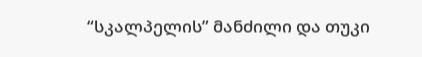“სკალპელის” მანძილი და თუკი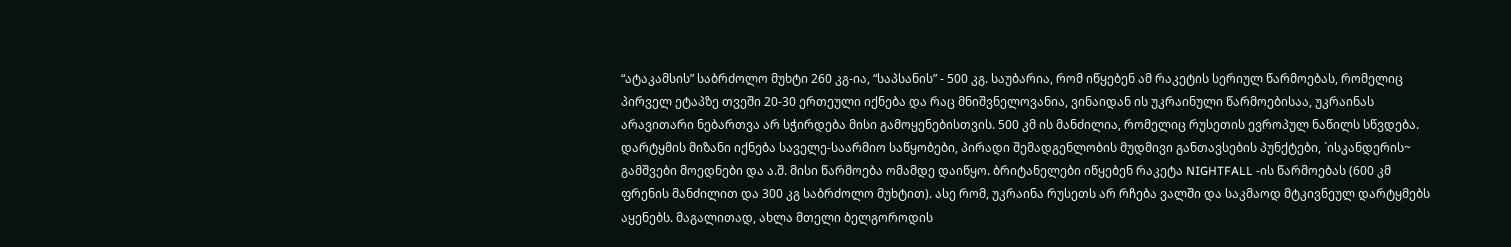“ატაკამსის” საბრძოლო მუხტი 260 კგ-ია, “საპსანის” - 500 კგ. საუბარია, რომ იწყებენ ამ რაკეტის სერიულ წარმოებას, რომელიც პირველ ეტაპზე თვეში 20-30 ერთეული იქნება და რაც მნიშვნელოვანია, ვინაიდან ის უკრაინული წარმოებისაა, უკრაინას არავითარი ნებართვა არ სჭირდება მისი გამოყენებისთვის. 500 კმ ის მანძილია, რომელიც რუსეთის ევროპულ ნაწილს სწვდება. დარტყმის მიზანი იქნება საველე-საარმიო საწყობები, პირადი შემადგენლობის მუდმივი განთავსების პუნქტები, `ისკანდერის~ გამშვები მოედნები და ა.შ. მისი წარმოება ომამდე დაიწყო. ბრიტანელები იწყებენ რაკეტა NIGHTFALL -ის წარმოებას (600 კმ ფრენის მანძილით და 300 კგ საბრძოლო მუხტით). ასე რომ, უკრაინა რუსეთს არ რჩება ვალში და საკმაოდ მტკივნეულ დარტყმებს აყენებს. მაგალითად, ახლა მთელი ბელგოროდის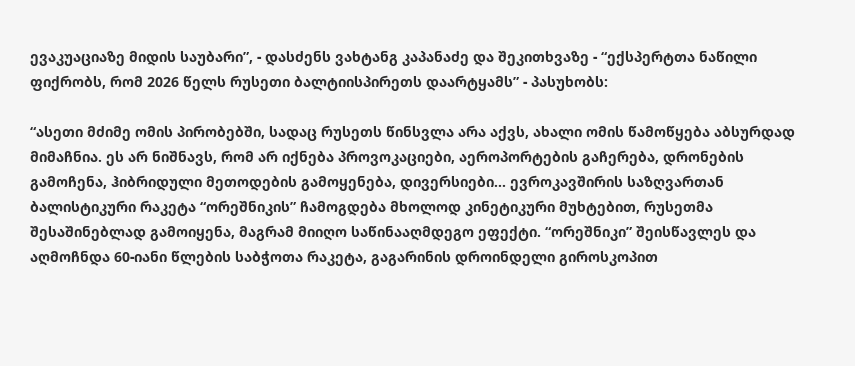ევაკუაციაზე მიდის საუბარი”, - დასძენს ვახტანგ კაპანაძე და შეკითხვაზე - “ექსპერტთა ნაწილი ფიქრობს, რომ 2026 წელს რუსეთი ბალტიისპირეთს დაარტყამს” - პასუხობს:

“ასეთი მძიმე ომის პირობებში, სადაც რუსეთს წინსვლა არა აქვს, ახალი ომის წამოწყება აბსურდად მიმაჩნია. ეს არ ნიშნავს, რომ არ იქნება პროვოკაციები, აეროპორტების გაჩერება, დრონების გამოჩენა, ჰიბრიდული მეთოდების გამოყენება, დივერსიები... ევროკავშირის საზღვართან ბალისტიკური რაკეტა “ორეშნიკის” ჩამოგდება მხოლოდ კინეტიკური მუხტებით, რუსეთმა შესაშინებლად გამოიყენა, მაგრამ მიიღო საწინააღმდეგო ეფექტი. “ორეშნიკი” შეისწავლეს და აღმოჩნდა 60-იანი წლების საბჭოთა რაკეტა, გაგარინის დროინდელი გიროსკოპით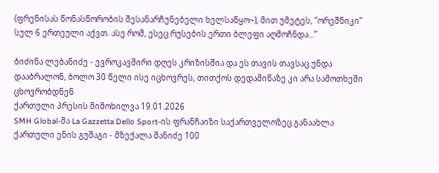(ფრენისას წონასწორობის შესანარჩუნებელი ხელსაწყო~), მით უმეტეს, “ორეშნიკი” სულ 6 ერთეული აქვთ. ასე რომ, ესეც რუსების ერთი ბლეფი აღმოჩნდა...”

ბიძინა ლებანიძე - ევროკავშირი დღეს კრიზისშია და ეს თავის თავსაც უნდა დააბრალონ, ბოლო 30 წელი ისე იცხოვრეს, თითქოს დედამიწაზე კი არა სამოთხეში ცხოვრობდნენ
ქართული პრესის მიმოხილვა 19.01.2026
SMH Global-მა La Gazzetta Dello Sport-ის ფრანჩაიზი საქართველოზეც განაახლა
ქართული ენის გუშაგი - მზექალა შანიძე 100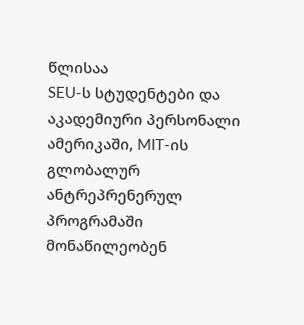წლისაა
SEU-ს სტუდენტები და აკადემიური პერსონალი ამერიკაში, MIT-ის გლობალურ ანტრეპრენერულ პროგრამაში მონაწილეობენ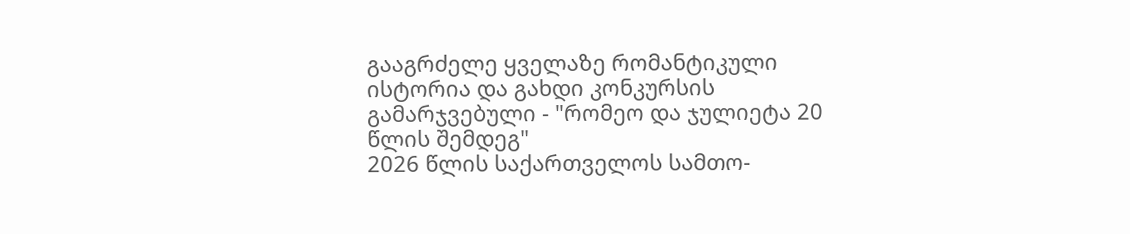გააგრძელე ყველაზე რომანტიკული ისტორია და გახდი კონკურსის გამარჯვებული - "რომეო და ჯულიეტა 20 წლის შემდეგ"
2026 წლის საქართველოს სამთო-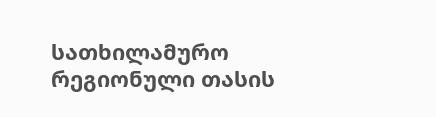სათხილამურო რეგიონული თასის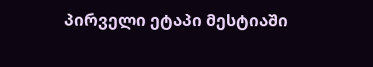პირველი ეტაპი მესტიაში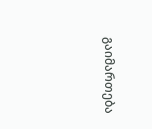გაიმართება